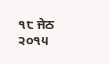੧੮ ਜੇਠ ੨੦੧੫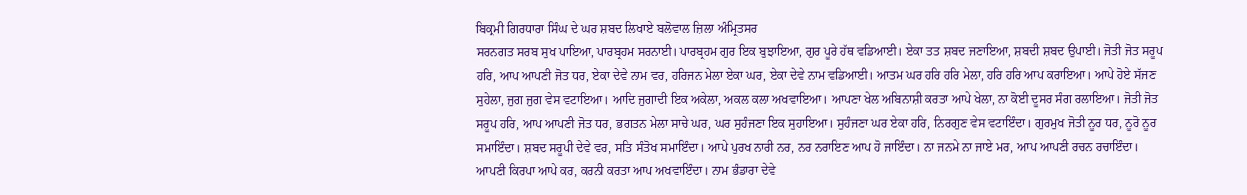ਬਿਕ੍ਰਮੀ ਗਿਰਧਾਰਾ ਸਿੰਘ ਦੇ ਘਰ ਸ਼ਬਦ ਲਿਖਾਏ ਬਲੋਵਾਲ ਜ਼ਿਲਾ ਅੰਮ੍ਰਿਤਸਰ
ਸਰਨਗਤ ਸਰਬ ਸੁਖ ਪਾਇਆ, ਪਾਰਬ੍ਰਹਮ ਸਰਨਾਈ। ਪਾਰਬ੍ਰਹਮ ਗੁਰ ਇਕ ਬੁਝਾਇਆ, ਗੁਰ ਪੂਰੇ ਹੱਥ ਵਡਿਆਈ। ਏਕਾ ਤਤ ਸ਼ਬਦ ਜਣਾਇਆ, ਸ਼ਬਦੀ ਸ਼ਬਦ ਉਪਾਈ। ਜੋਤੀ ਜੋਤ ਸਰੂਪ ਹਰਿ, ਆਪ ਆਪਣੀ ਜੋਤ ਧਰ, ਏਕਾ ਦੇਵੇ ਨਾਮ ਵਰ, ਹਰਿਜਨ ਮੇਲਾ ਏਕਾ ਘਰ, ਏਕਾ ਦੇਵੇ ਨਾਮ ਵਡਿਆਈ। ਆਤਮ ਘਰ ਹਰਿ ਹਰਿ ਮੇਲਾ, ਹਰਿ ਹਰਿ ਆਪ ਕਰਾਇਆ। ਆਪੇ ਹੋਏ ਸੱਜਣ ਸੁਹੇਲਾ, ਜੁਗ ਜੁਗ ਵੇਸ ਵਟਾਇਆ। ਆਦਿ ਜੁਗਾਦੀ ਇਕ ਅਕੇਲਾ, ਅਕਲ ਕਲਾ ਅਖਵਾਇਆ। ਆਪਣਾ ਖੇਲ ਅਬਿਨਾਸ਼ੀ ਕਰਤਾ ਆਪੇ ਖੇਲਾ, ਨਾ ਕੋਈ ਦੂਸਰ ਸੰਗ ਰਲਾਇਆ। ਜੋਤੀ ਜੋਤ ਸਰੂਪ ਹਰਿ, ਆਪ ਆਪਣੀ ਜੋਤ ਧਰ, ਭਗਤਨ ਮੇਲਾ ਸਾਚੇ ਘਰ, ਘਰ ਸੁਹੰਜਣਾ ਇਕ ਸੁਹਾਇਆ। ਸੁਹੰਜਣਾ ਘਰ ਏਕਾ ਹਰਿ, ਨਿਰਗੁਣ ਵੇਸ ਵਟਾਇੰਦਾ। ਗੁਰਮੁਖ ਜੋਤੀ ਨੂਰ ਧਰ, ਨੂਰੋ ਨੂਰ ਸਮਾਇੰਦਾ। ਸ਼ਬਦ ਸਰੂਪੀ ਦੇਵੇ ਵਰ, ਸਤਿ ਸੰਤੋਖ ਸਮਾਇੰਦਾ। ਆਪੇ ਪੁਰਖ ਨਾਰੀ ਨਰ, ਨਰ ਨਰਾਇਣ ਆਪ ਹੋ ਜਾਇੰਦਾ। ਨਾ ਜਨਮੇ ਨਾ ਜਾਏ ਮਰ, ਆਪ ਆਪਣੀ ਰਚਨ ਰਚਾਇੰਦਾ। ਆਪਣੀ ਕਿਰਪਾ ਆਪੇ ਕਰ, ਕਰਨੀ ਕਰਤਾ ਆਪ ਅਖਵਾਇੰਦਾ। ਨਾਮ ਭੰਡਾਰਾ ਦੇਵੇ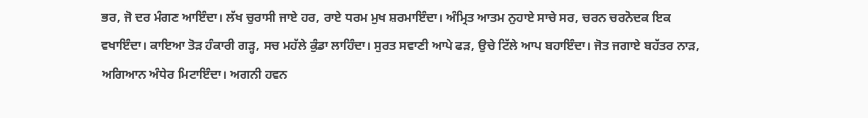ਭਰ, ਜੋ ਦਰ ਮੰਗਣ ਆਇੰਦਾ। ਲੱਖ ਚੁਰਾਸੀ ਜਾਏ ਹਰ, ਰਾਏ ਧਰਮ ਮੁਖ ਸ਼ਰਮਾਇੰਦਾ। ਅੰਮ੍ਰਿਤ ਆਤਮ ਨੁਹਾਏ ਸਾਚੇ ਸਰ, ਚਰਨ ਚਰਨੋਦਕ ਇਕ ਵਖਾਇੰਦਾ। ਕਾਇਆ ਤੋੜ ਹੰਕਾਰੀ ਗੜ੍ਹ, ਸਚ ਮਹੱਲੇ ਕੁੰਡਾ ਲਾਹਿੰਦਾ। ਸੁਰਤ ਸਵਾਣੀ ਆਪੇ ਫੜ, ਉਚੇ ਟਿੱਲੇ ਆਪ ਬਹਾਇੰਦਾ। ਜੋਤ ਜਗਾਏ ਬਹੱਤਰ ਨਾੜ, ਅਗਿਆਨ ਅੰਧੇਰ ਮਿਟਾਇੰਦਾ। ਅਗਨੀ ਹਵਨ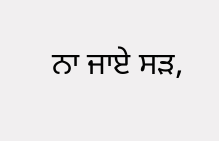ਨਾ ਜਾਏ ਸੜ,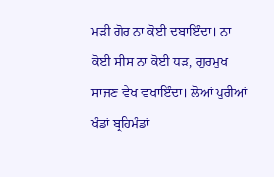ਮੜੀ ਗੋਰ ਨਾ ਕੋਈ ਦਬਾਇੰਦਾ। ਨਾ ਕੋਈ ਸੀਸ ਨਾ ਕੋਈ ਧੜ, ਗੁਰਮੁਖ ਸਾਜਣ ਵੇਖ ਵਖਾਇੰਦਾ। ਲੋਆਂ ਪੁਰੀਆਂ ਖੰਡਾਂ ਬ੍ਰਹਿਮੰਡਾਂ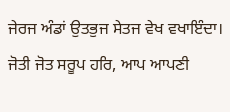ਜੇਰਜ ਅੰਡਾਂ ਉਤਭੁਜ ਸੇਤਜ ਵੇਖ ਵਖਾਇੰਦਾ। ਜੋਤੀ ਜੋਤ ਸਰੂਪ ਹਰਿ, ਆਪ ਆਪਣੀ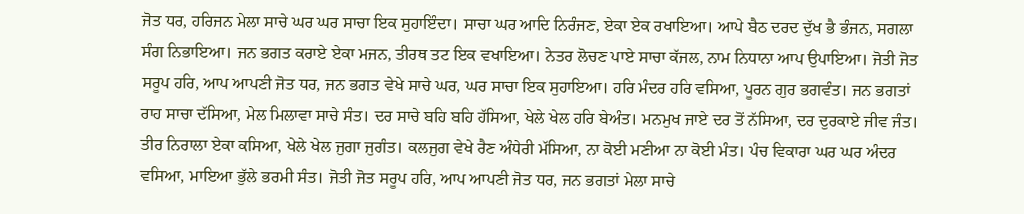ਜੋਤ ਧਰ, ਹਰਿਜਨ ਮੇਲਾ ਸਾਚੇ ਘਰ ਘਰ ਸਾਚਾ ਇਕ ਸੁਹਾਇੰਦਾ। ਸਾਚਾ ਘਰ ਆਦਿ ਨਿਰੰਜਣ, ਏਕਾ ਏਕ ਰਖਾਇਆ। ਆਪੇ ਬੈਠ ਦਰਦ ਦੁੱਖ ਭੈ ਭੰਜਨ, ਸਗਲਾ ਸੰਗ ਨਿਭਾਇਆ। ਜਨ ਭਗਤ ਕਰਾਏ ਏਕਾ ਮਜਨ, ਤੀਰਥ ਤਟ ਇਕ ਵਖਾਇਆ। ਨੇਤਰ ਲੋਚਣ ਪਾਏ ਸਾਚਾ ਕੱਜਲ, ਨਾਮ ਨਿਧਾਨਾ ਆਪ ਉਪਾਇਆ। ਜੋਤੀ ਜੋਤ ਸਰੂਪ ਹਰਿ, ਆਪ ਆਪਣੀ ਜੋਤ ਧਰ, ਜਨ ਭਗਤ ਵੇਖੇ ਸਾਚੇ ਘਰ, ਘਰ ਸਾਚਾ ਇਕ ਸੁਹਾਇਆ। ਹਰਿ ਮੰਦਰ ਹਰਿ ਵਸਿਆ, ਪੂਰਨ ਗੁਰ ਭਗਵੰਤ। ਜਨ ਭਗਤਾਂ ਰਾਹ ਸਾਚਾ ਦੱਸਿਆ, ਮੇਲ ਮਿਲਾਵਾ ਸਾਚੇ ਸੰਤ। ਦਰ ਸਾਚੇ ਬਹਿ ਬਹਿ ਹੱਸਿਆ, ਖੇਲੇ ਖੇਲ ਹਰਿ ਬੇਅੰਤ। ਮਨਮੁਖ ਜਾਏ ਦਰ ਤੋਂ ਨੱਸਿਆ, ਦਰ ਦੁਰਕਾਏ ਜੀਵ ਜੰਤ। ਤੀਰ ਨਿਰਾਲਾ ਏਕਾ ਕਸਿਆ, ਖੇਲੇ ਖੇਲ ਜੁਗਾ ਜੁਗੰਤ। ਕਲਜੁਗ ਵੇਖੇ ਰੈਣ ਅੰਧੇਰੀ ਮੱਸਿਆ, ਨਾ ਕੋਈ ਮਣੀਆ ਨਾ ਕੋਈ ਮੰਤ। ਪੰਚ ਵਿਕਾਰਾ ਘਰ ਘਰ ਅੰਦਰ ਵਸਿਆ, ਮਾਇਆ ਭੁੱਲੇ ਭਰਮੀ ਸੰਤ। ਜੋਤੀ ਜੋਤ ਸਰੂਪ ਹਰਿ, ਆਪ ਆਪਣੀ ਜੋਤ ਧਰ, ਜਨ ਭਗਤਾਂ ਮੇਲਾ ਸਾਚੇ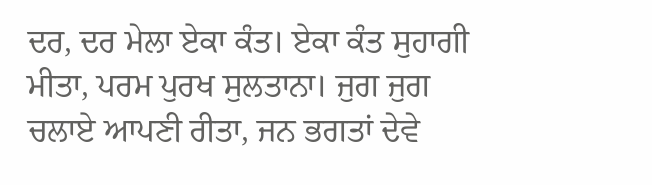ਦਰ, ਦਰ ਮੇਲਾ ਏਕਾ ਕੰਤ। ਏਕਾ ਕੰਤ ਸੁਹਾਗੀ ਮੀਤਾ, ਪਰਮ ਪੁਰਖ ਸੁਲਤਾਨਾ। ਜੁਗ ਜੁਗ ਚਲਾਏ ਆਪਣੀ ਰੀਤਾ, ਜਨ ਭਗਤਾਂ ਦੇਵੇ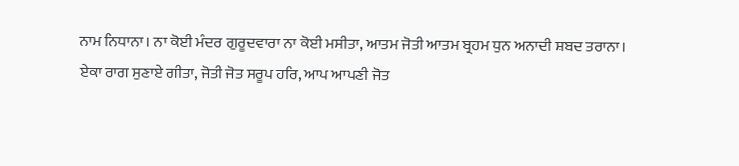ਨਾਮ ਨਿਧਾਨਾ। ਨਾ ਕੋਈ ਮੰਦਰ ਗੁਰੂਦਵਾਰਾ ਨਾ ਕੋਈ ਮਸੀਤਾ, ਆਤਮ ਜੋਤੀ ਆਤਮ ਬ੍ਰਹਮ ਧੁਨ ਅਨਾਦੀ ਸ਼ਬਦ ਤਰਾਨਾ। ਏਕਾ ਰਾਗ ਸੁਣਾਏ ਗੀਤਾ, ਜੋਤੀ ਜੋਤ ਸਰੂਪ ਹਰਿ, ਆਪ ਆਪਣੀ ਜੋਤ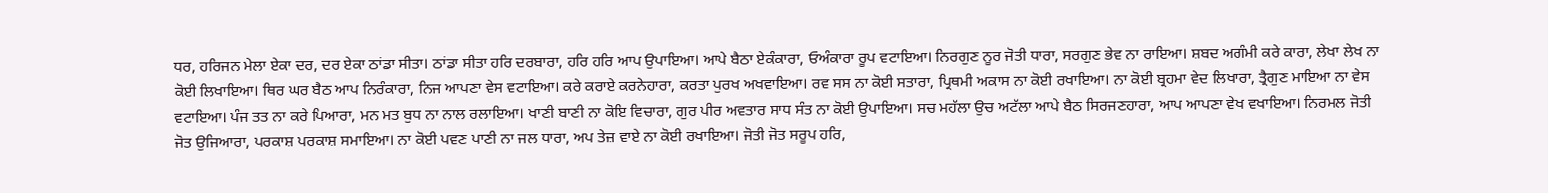ਧਰ, ਹਰਿਜਨ ਮੇਲਾ ਏਕਾ ਦਰ, ਦਰ ਏਕਾ ਠਾਂਡਾ ਸੀਤਾ। ਠਾਂਡਾ ਸੀਤਾ ਹਰਿ ਦਰਬਾਰਾ, ਹਰਿ ਹਰਿ ਆਪ ਉਪਾਇਆ। ਆਪੇ ਬੈਠਾ ਏਕੰਕਾਰਾ, ਓਅੰਕਾਰਾ ਰੂਪ ਵਟਾਇਆ। ਨਿਰਗੁਣ ਨੂਰ ਜੋਤੀ ਧਾਰਾ, ਸਰਗੁਣ ਭੇਵ ਨਾ ਰਾਇਆ। ਸ਼ਬਦ ਅਗੰਮੀ ਕਰੇ ਕਾਰਾ, ਲੇਖਾ ਲੇਖ ਨਾ ਕੋਈ ਲਿਖਾਇਆ। ਥਿਰ ਘਰ ਬੈਠ ਆਪ ਨਿਰੰਕਾਰਾ, ਨਿਜ ਆਪਣਾ ਵੇਸ ਵਟਾਇਆ। ਕਰੇ ਕਰਾਏ ਕਰਨੇਹਾਰਾ, ਕਰਤਾ ਪੁਰਖ ਅਖਵਾਇਆ। ਰਵ ਸਸ ਨਾ ਕੋਈ ਸਤਾਰਾ, ਪ੍ਰਿਥਮੀ ਅਕਾਸ ਨਾ ਕੋਈ ਰਖਾਇਆ। ਨਾ ਕੋਈ ਬ੍ਰਹਮਾ ਵੇਦ ਲਿਖਾਰਾ, ਤ੍ਰੈਗੁਣ ਮਾਇਆ ਨਾ ਵੇਸ ਵਟਾਇਆ। ਪੰਜ ਤਤ ਨਾ ਕਰੇ ਪਿਆਰਾ, ਮਨ ਮਤ ਬੁਧ ਨਾ ਨਾਲ ਰਲਾਇਆ। ਖਾਣੀ ਬਾਣੀ ਨਾ ਕੋਇ ਵਿਚਾਰਾ, ਗੁਰ ਪੀਰ ਅਵਤਾਰ ਸਾਧ ਸੰਤ ਨਾ ਕੋਈ ਉਪਾਇਆ। ਸਚ ਮਹੱਲਾ ਉਚ ਅਟੱਲਾ ਆਪੇ ਬੈਠ ਸਿਰਜਣਹਾਰਾ, ਆਪ ਆਪਣਾ ਵੇਖ ਵਖਾਇਆ। ਨਿਰਮਲ ਜੋਤੀ ਜੋਤ ਉਜਿਆਰਾ, ਪਰਕਾਸ਼ ਪਰਕਾਸ਼ ਸਮਾਇਆ। ਨਾ ਕੋਈ ਪਵਣ ਪਾਣੀ ਨਾ ਜਲ ਧਾਰਾ, ਅਪ ਤੇਜ਼ ਵਾਏ ਨਾ ਕੋਈ ਰਖਾਇਆ। ਜੋਤੀ ਜੋਤ ਸਰੂਪ ਹਰਿ,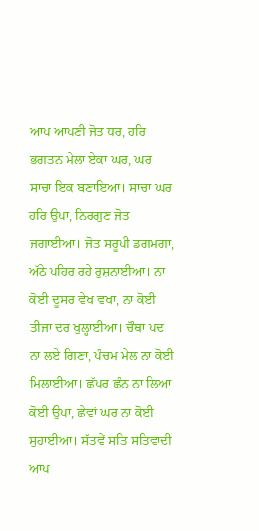ਆਪ ਆਪਣੀ ਜੋਤ ਧਰ, ਹਰਿ ਭਗਤਨ ਮੇਲਾ ਏਕਾ ਘਰ, ਘਰ ਸਾਚਾ ਇਕ ਬਣਾਇਆ। ਸਾਚਾ ਘਰ ਹਰਿ ਉਪਾ, ਨਿਰਗੁਣ ਜੋਤ ਜਗਾਈਆ। ਜੋਤ ਸਰੂਪੀ ਡਗਮਗਾ, ਅੱਠੇ ਪਹਿਰ ਰਹੇ ਰੁਸ਼ਨਾਈਆ। ਨਾ ਕੋਈ ਦੂਸਰ ਵੇਖ ਵਖਾ, ਨਾ ਕੋਈ ਤੀਜਾ ਦਰ ਖੁਲ੍ਹਾਈਆ। ਚੌਥਾ ਪਦ ਨਾ ਲਏ ਗਿਣਾ, ਪੰਚਮ ਮੇਲ ਨਾ ਕੋਈ ਮਿਲਾਈਆ। ਛੱਪਰ ਛੰਨ ਨਾ ਲਿਆ ਕੋਈ ਉਪਾ, ਛੇਵਾਂ ਘਰ ਨਾ ਕੋਈ ਸੁਹਾਈਆ। ਸੱਤਵੇਂ ਸਤਿ ਸਤਿਵਾਦੀ ਆਪ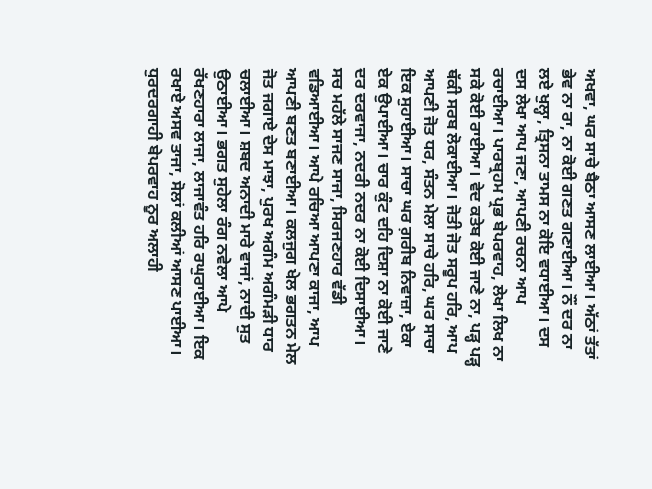ਅਖਵਾ, ਘਰ ਸਾਚੇ ਬੈਠਾ ਆਸਣ ਲਾਈਆ। ਅੱਠਾਂ ਤੱਤਾਂ ਭੇਵ ਨਾ ਰਾ, ਨਾ ਕੋਈ ਗਣਤ ਗਣਾਈਆ। ਨੌਂ ਦਰ ਨਾ ਲਏ ਖੁਲ੍ਹਾ, ਤ੍ਰਿਸਨਾ ਤਾਮਸ ਨਾ ਕੋਇ ਵਧਾਈਆ। ਦਸ ਦਸ ਲੇਖਾ ਆਪ ਜਣਾ, ਆਪਣੀ ਰਚਨਾ ਆਪ ਰਚਾਈਆ। ਪਾਰਬ੍ਰਹਮ ਪ੍ਰਭ ਬੇਪਰਵਾਹ, ਲੇਖਾ ਲਿਖ ਨਾ ਸਕੇ ਕੋਈ ਰਾਈਆ। ਵੇਦ ਕਤੇਬ ਕੋਈ ਜਾਣੇ ਨਾ, ਪੜ੍ਹ ਪੜ੍ਹ ਥੱਕੀ ਸਰਬ ਲੋਕਾਈਆ। ਜੋਤੀ ਜੋਤ ਸਰੂਪ ਹਰਿ, ਆਪ ਆਪਣੀ ਜੋਤ ਧਰ, ਸੰਤਨ ਮੇਲਾ ਸਾਚੇ ਹਰਿ, ਘਰ ਸਾਚਾ ਇਕ ਸੁਹਾਈਆ। ਸਾਚਾ ਘਰ ਗ਼ਰੀਬ ਨਿਵਾਜ਼ਾ, ਏਕਾ ਏਕ ਉਪਾਈਆ। ਚਾਰ ਕੁੰਟ ਦਹਿ ਦਿਸ਼ਾ ਨਾ ਕੋਈ ਜਾਣੇ ਦਰ ਦਰਵਾਜਾ, ਨਦਰੀ ਨਦਰ ਨਾ ਕੋਈ ਦਿਸਾਈਆ। ਸਚ ਮਹੱਲੇ ਸਾਜਣ ਸਾਜਾ, ਸਿਰਜਣਹਾਰ ਵੱਡੀ ਵਡਿਆਈਆ। ਆਪੇ ਰਚਿਆ ਆਪਣਾ ਕਾਜਾ, ਆਪ ਆਪਣੀ ਬਣਤ ਬਣਾਈਆ। ਕਲਜੁਗ ਖੇਲ ਭਗਤਨ ਮੇਲ ਜੋਤ ਜਗਾਏ ਦੇਸ ਮਾਝਾ, ਪੁਰਖ ਅਗੰਮ ਅਗੰਮੜੀ ਧਾਰ ਚਲਾਈਆ। ਸ਼ਬਦ ਅਨਾਦੀ ਮਾਰੇ ਵਾਜਾਂ, ਨਾਦੀ ਸੁਤ ਉਠਾਈਆ। ਭਗਤ ਸੁਹੇਲਾ ਰੰਗ ਨਵੇਲਾ ਆਪੇ ਰੱਖਣਹਾਰਾ ਲਾਜਾ, ਲਾਜਾਵੰਤ ਹਰਿ ਰਘੁਰਾਈਆ। ਇਕ ਰਖਾਏ ਅਸਵ ਤਾਜਾ, ਸੋਲਾਂ ਕਲੀਆਂ ਆਸਣ ਪਾਈਆ। ਧੁਰਦਰਗਾਹੀ ਬੇਪਰਵਾਹ ਨੂਰ ਅਲਾਹੀ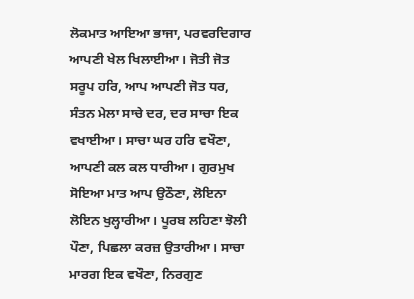ਲੋਕਮਾਤ ਆਇਆ ਭਾਜਾ, ਪਰਵਰਦਿਗਾਰ ਆਪਣੀ ਖੇਲ ਖਿਲਾਈਆ। ਜੋਤੀ ਜੋਤ ਸਰੂਪ ਹਰਿ, ਆਪ ਆਪਣੀ ਜੋਤ ਧਰ, ਸੰਤਨ ਮੇਲਾ ਸਾਚੇ ਦਰ, ਦਰ ਸਾਚਾ ਇਕ ਵਖਾਈਆ। ਸਾਚਾ ਘਰ ਹਰਿ ਵਖੌਣਾ, ਆਪਣੀ ਕਲ ਕਲ ਧਾਰੀਆ। ਗੁਰਮੁਖ ਸੋਇਆ ਮਾਤ ਆਪ ਉਠੌਣਾ, ਲੋਇਨਾ ਲੋਇਨ ਖੁਲ੍ਹਾਰੀਆ। ਪੂਰਬ ਲਹਿਣਾ ਝੋਲੀ ਪੌਣਾ, ਪਿਛਲਾ ਕਰਜ਼ ਉਤਾਰੀਆ। ਸਾਚਾ ਮਾਰਗ ਇਕ ਵਖੌਣਾ, ਨਿਰਗੁਣ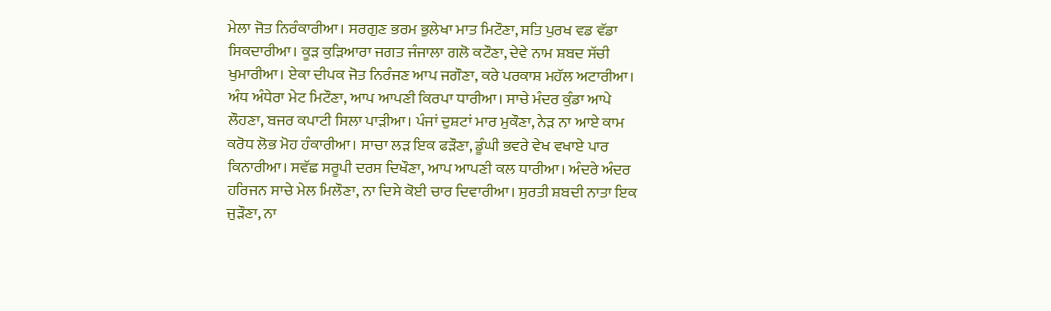ਮੇਲਾ ਜੋਤ ਨਿਰੰਕਾਰੀਆ। ਸਰਗੁਣ ਭਰਮ ਭੁਲੇਖਾ ਮਾਤ ਮਿਟੌਣਾ, ਸਤਿ ਪੁਰਖ ਵਡ ਵੱਡਾ ਸਿਕਦਾਰੀਆ। ਕੂੜ ਕੁੜਿਆਰਾ ਜਗਤ ਜੰਜਾਲਾ ਗਲੋ ਕਟੌਣਾ, ਦੇਵੇ ਨਾਮ ਸ਼ਬਦ ਸੱਚੀ ਖੁਮਾਰੀਆ। ਏਕਾ ਦੀਪਕ ਜੋਤ ਨਿਰੰਜਣ ਆਪ ਜਗੌਣਾ, ਕਰੇ ਪਰਕਾਸ਼ ਮਹੱਲ ਅਟਾਰੀਆ। ਅੰਧ ਅੰਧੇਰਾ ਮੇਟ ਮਿਟੌਣਾ, ਆਪ ਆਪਣੀ ਕਿਰਪਾ ਧਾਰੀਆ। ਸਾਚੇ ਮੰਦਰ ਕੁੰਡਾ ਆਪੇ ਲੌਹਣਾ, ਬਜਰ ਕਪਾਟੀ ਸਿਲਾ ਪਾੜੀਆ। ਪੰਜਾਂ ਦੁਸ਼ਟਾਂ ਮਾਰ ਮੁਕੌਣਾ, ਨੇੜ ਨਾ ਆਏ ਕਾਮ ਕਰੋਧ ਲੋਭ ਮੋਹ ਹੰਕਾਰੀਆ। ਸਾਚਾ ਲੜ ਇਕ ਫੜੌਣਾ, ਡੂੰਘੀ ਭਵਰੇ ਵੇਖ ਵਖਾਏ ਪਾਰ ਕਿਨਾਰੀਆ। ਸਵੱਛ ਸਰੂਪੀ ਦਰਸ ਦਿਖੌਣਾ, ਆਪ ਆਪਣੀ ਕਲ ਧਾਰੀਆ। ਅੰਦਰੇ ਅੰਦਰ ਹਰਿਜਨ ਸਾਚੇ ਮੇਲ ਮਿਲੌਣਾ, ਨਾ ਦਿਸੇ ਕੋਈ ਚਾਰ ਦਿਵਾਰੀਆ। ਸੁਰਤੀ ਸ਼ਬਦੀ ਨਾਤਾ ਇਕ ਜੁੜੌਣਾ, ਨਾ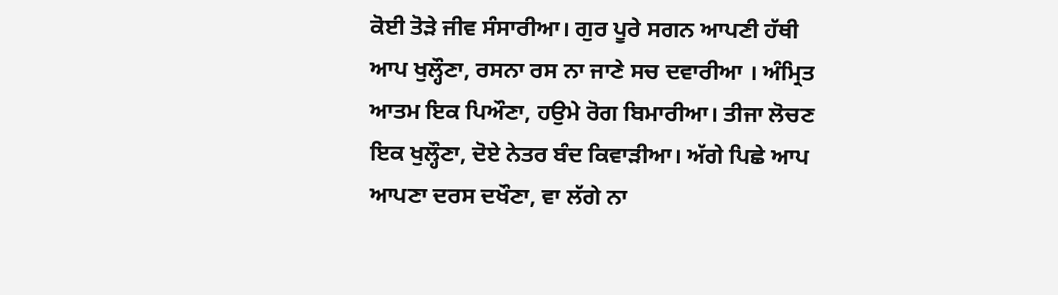ਕੋਈ ਤੋੜੇ ਜੀਵ ਸੰਸਾਰੀਆ। ਗੁਰ ਪੂਰੇ ਸਗਨ ਆਪਣੀ ਹੱਥੀ ਆਪ ਖੁਲ੍ਹੌਣਾ, ਰਸਨਾ ਰਸ ਨਾ ਜਾਣੇ ਸਚ ਦਵਾਰੀਆ । ਅੰਮ੍ਰਿਤ ਆਤਮ ਇਕ ਪਿਔਣਾ, ਹਉਮੇ ਰੋਗ ਬਿਮਾਰੀਆ। ਤੀਜਾ ਲੋਚਣ ਇਕ ਖੁਲ੍ਹੌਣਾ, ਦੋਏ ਨੇਤਰ ਬੰਦ ਕਿਵਾੜੀਆ। ਅੱਗੇ ਪਿਛੇ ਆਪ ਆਪਣਾ ਦਰਸ ਦਖੌਣਾ, ਵਾ ਲੱਗੇ ਨਾ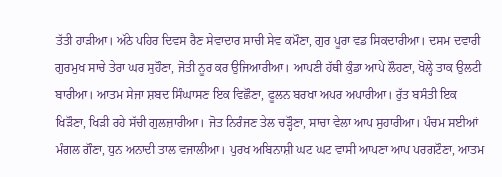ਤੱਤੀ ਹਾੜੀਆ। ਅੱਠੇ ਪਹਿਰ ਦਿਵਸ ਰੈਣ ਸੇਵਾਦਾਰ ਸਾਚੀ ਸੇਵ ਕਮੌਣਾ, ਗੁਰ ਪੂਰਾ ਵਡ ਸਿਕਦਾਰੀਆ। ਦਸਮ ਦਵਾਰੀ ਗੁਰਮੁਖ ਸਾਚੇ ਤੇਰਾ ਘਰ ਸੁਹੌਣਾ, ਜੋਤੀ ਨੂਰ ਕਰ ਉਜਿਆਰੀਆ। ਆਪਣੀ ਹੱਥੀ ਕੁੰਡਾ ਆਪੇ ਲੌਹਣਾ, ਖੋਲ੍ਹੇ ਤਾਕ ਉਲਟੀ ਬਾਰੀਆ। ਆਤਮ ਸੇਜਾ ਸ਼ਬਦ ਸਿੰਘਾਸਣ ਇਕ ਵਿਛੌਣਾ, ਫੂਲਨ ਬਰਖਾ ਅਪਰ ਅਪਾਰੀਆ। ਰੁੱਤ ਬਸੰਤੀ ਇਕ ਖਿੜੌਣਾ, ਖਿੜੀ ਰਹੇ ਸੱਚੀ ਗੁਲਜ਼ਾਰੀਆ। ਜੋਤ ਨਿਰੰਜਣ ਤੇਲ ਚੜ੍ਹੌਣਾ, ਸਾਚਾ ਵੇਲਾ ਆਪ ਸੁਹਾਰੀਆ। ਪੰਚਮ ਸਈਆਂ ਮੰਗਲ ਗੌਣਾ, ਧੁਨ ਅਨਾਦੀ ਤਾਲ ਵਜਾਲੀਆ। ਪੁਰਖ ਅਬਿਨਾਸ਼ੀ ਘਟ ਘਟ ਵਾਸੀ ਆਪਣਾ ਆਪ ਪਰਗਟੌਣਾ, ਆਤਮ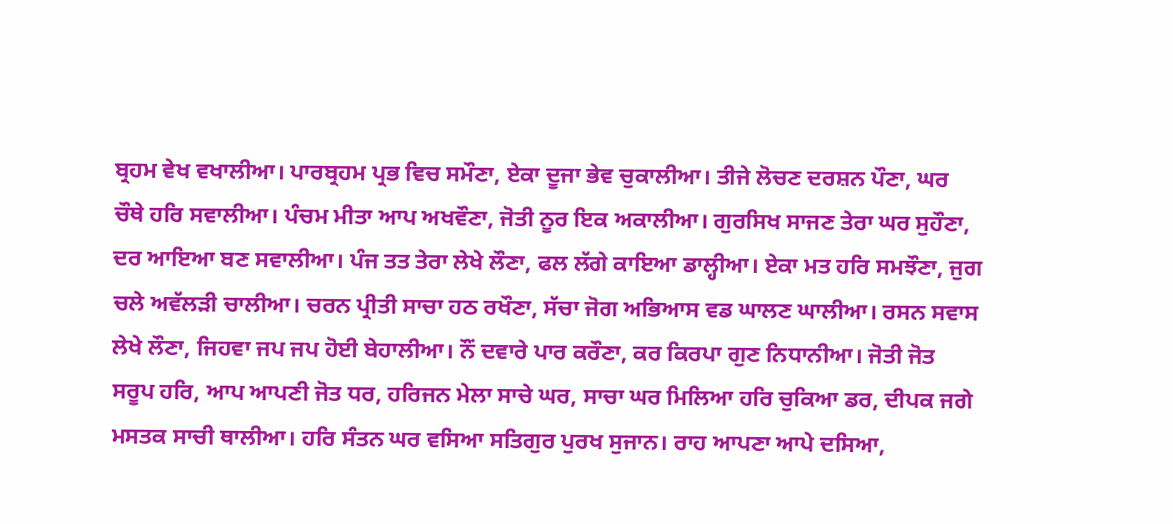ਬ੍ਰਹਮ ਵੇਖ ਵਖਾਲੀਆ। ਪਾਰਬ੍ਰਹਮ ਪ੍ਰਭ ਵਿਚ ਸਮੌਣਾ, ਏਕਾ ਦੂਜਾ ਭੇਵ ਚੁਕਾਲੀਆ। ਤੀਜੇ ਲੋਚਣ ਦਰਸ਼ਨ ਪੌਣਾ, ਘਰ ਚੌਥੇ ਹਰਿ ਸਵਾਲੀਆ। ਪੰਚਮ ਮੀਤਾ ਆਪ ਅਖਵੌਣਾ, ਜੋਤੀ ਨੂਰ ਇਕ ਅਕਾਲੀਆ। ਗੁਰਸਿਖ ਸਾਜਣ ਤੇਰਾ ਘਰ ਸੁਹੌਣਾ, ਦਰ ਆਇਆ ਬਣ ਸਵਾਲੀਆ। ਪੰਜ ਤਤ ਤੇਰਾ ਲੇਖੇ ਲੌਣਾ, ਫਲ ਲੱਗੇ ਕਾਇਆ ਡਾਲ੍ਹੀਆ। ਏਕਾ ਮਤ ਹਰਿ ਸਮਝੌਣਾ, ਜੁਗ ਚਲੇ ਅਵੱਲੜੀ ਚਾਲੀਆ। ਚਰਨ ਪ੍ਰੀਤੀ ਸਾਚਾ ਹਠ ਰਖੌਣਾ, ਸੱਚਾ ਜੋਗ ਅਭਿਆਸ ਵਡ ਘਾਲਣ ਘਾਲੀਆ। ਰਸਨ ਸਵਾਸ ਲੇਖੇ ਲੌਣਾ, ਜਿਹਵਾ ਜਪ ਜਪ ਹੋਈ ਬੇਹਾਲੀਆ। ਨੌਂ ਦਵਾਰੇ ਪਾਰ ਕਰੌਣਾ, ਕਰ ਕਿਰਪਾ ਗੁਣ ਨਿਧਾਨੀਆ। ਜੋਤੀ ਜੋਤ ਸਰੂਪ ਹਰਿ, ਆਪ ਆਪਣੀ ਜੋਤ ਧਰ, ਹਰਿਜਨ ਮੇਲਾ ਸਾਚੇ ਘਰ, ਸਾਚਾ ਘਰ ਮਿਲਿਆ ਹਰਿ ਚੁਕਿਆ ਡਰ, ਦੀਪਕ ਜਗੇ ਮਸਤਕ ਸਾਚੀ ਥਾਲੀਆ। ਹਰਿ ਸੰਤਨ ਘਰ ਵਸਿਆ ਸਤਿਗੁਰ ਪੁਰਖ ਸੁਜਾਨ। ਰਾਹ ਆਪਣਾ ਆਪੇ ਦਸਿਆ,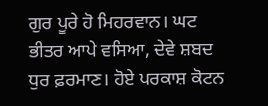ਗੁਰ ਪੂਰੇ ਹੋ ਮਿਹਰਵਾਨ। ਘਟ ਭੀਤਰ ਆਪੇ ਵਸਿਆ, ਦੇਵੇ ਸ਼ਬਦ ਧੁਰ ਫ਼ਰਮਾਣ। ਹੋਏ ਪਰਕਾਸ਼ ਕੋਟਨ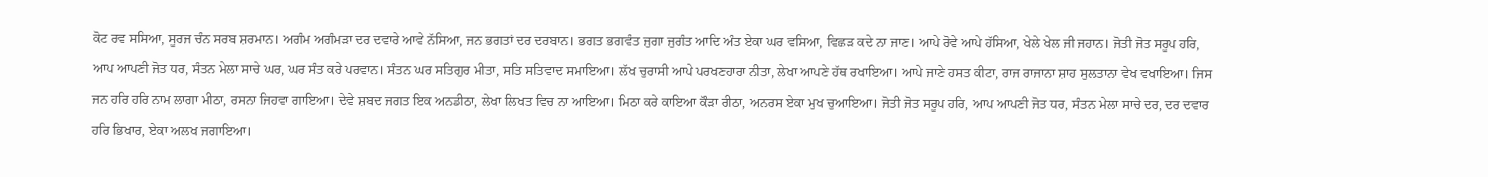ਕੋਟ ਰਵ ਸਸਿਆ, ਸੂਰਜ ਚੰਨ ਸਰਬ ਸ਼ਰਮਾਨ। ਅਗੰਮ ਅਗੰਮੜਾ ਦਰ ਦਵਾਰੇ ਆਵੇ ਨੱਸਿਆ, ਜਨ ਭਗਤਾਂ ਦਰ ਦਰਬਾਨ। ਭਗਤ ਭਗਵੰਤ ਜੁਗਾ ਜੁਗੰਤ ਆਦਿ ਅੰਤ ਏਕਾ ਘਰ ਵਸਿਆ, ਵਿਛੜ ਕਦੇ ਨਾ ਜਾਣ। ਆਪੇ ਰੋਵੇ ਆਪੇ ਹੱਸਿਆ, ਖੇਲੇ ਖੇਲ ਜੀ ਜਹਾਨ। ਜੋਤੀ ਜੋਤ ਸਰੂਪ ਹਰਿ, ਆਪ ਆਪਣੀ ਜੋਤ ਧਰ, ਸੰਤਨ ਮੇਲਾ ਸਾਚੇ ਘਰ, ਘਰ ਸੰਤ ਕਰੇ ਪਰਵਾਨ। ਸੰਤਨ ਘਰ ਸਤਿਗੁਰ ਮੀਤਾ, ਸਤਿ ਸਤਿਵਾਦ ਸਮਾਇਆ। ਲੱਖ ਚੁਰਾਸੀ ਆਪੇ ਪਰਖਣਹਾਰਾ ਨੀਤਾ, ਲੇਖਾ ਆਪਣੇ ਹੱਥ ਰਖਾਇਆ। ਆਪੇ ਜਾਣੇ ਹਸਤ ਕੀਟਾ, ਰਾਜ ਰਾਜਾਨਾ ਸ਼ਾਹ ਸੁਲਤਾਨਾ ਵੇਖ ਵਖਾਇਆ। ਜਿਸ ਜਨ ਹਰਿ ਹਰਿ ਨਾਮ ਲਾਗਾ ਮੀਠਾ, ਰਸਨਾ ਜਿਹਵਾ ਗਾਇਆ। ਦੇਵੇ ਸ਼ਬਦ ਜਗਤ ਇਕ ਅਨਡੀਠਾ, ਲੇਖਾ ਲਿਖਤ ਵਿਚ ਨਾ ਆਇਆ। ਮਿਠਾ ਕਰੇ ਕਾਇਆ ਕੌੜਾ ਰੀਠਾ, ਅਨਰਸ ਏਕਾ ਮੁਖ ਚੁਆਇਆ। ਜੋਤੀ ਜੋਤ ਸਰੂਪ ਹਰਿ, ਆਪ ਆਪਣੀ ਜੋਤ ਧਰ, ਸੰਤਨ ਮੇਲਾ ਸਾਚੇ ਦਰ, ਦਰ ਦਵਾਰ ਹਰਿ ਭਿਖਾਰ, ਏਕਾ ਅਲਖ ਜਗਾਇਆ।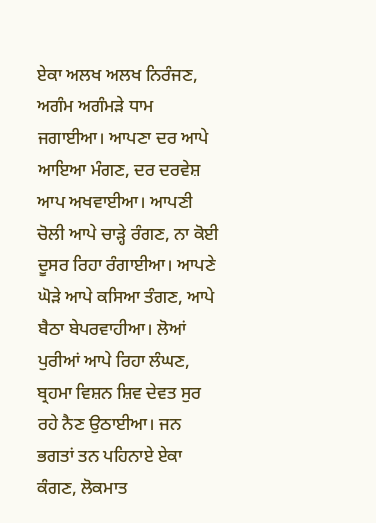ਏਕਾ ਅਲਖ ਅਲਖ ਨਿਰੰਜਣ, ਅਗੰਮ ਅਗੰਮੜੇ ਧਾਮ ਜਗਾਈਆ। ਆਪਣਾ ਦਰ ਆਪੇ ਆਇਆ ਮੰਗਣ, ਦਰ ਦਰਵੇਸ਼ ਆਪ ਅਖਵਾਈਆ। ਆਪਣੀ ਚੋਲੀ ਆਪੇ ਚਾੜ੍ਹੇ ਰੰਗਣ, ਨਾ ਕੋਈ ਦੂਸਰ ਰਿਹਾ ਰੰਗਾਈਆ। ਆਪਣੇ ਘੋੜੇ ਆਪੇ ਕਸਿਆ ਤੰਗਣ, ਆਪੇ ਬੈਠਾ ਬੇਪਰਵਾਹੀਆ। ਲੋਆਂ ਪੁਰੀਆਂ ਆਪੇ ਰਿਹਾ ਲੰਘਣ, ਬ੍ਰਹਮਾ ਵਿਸ਼ਨ ਸ਼ਿਵ ਦੇਵਤ ਸੁਰ ਰਹੇ ਨੈਣ ਉਠਾਈਆ। ਜਨ ਭਗਤਾਂ ਤਨ ਪਹਿਨਾਏ ਏਕਾ ਕੰਗਣ, ਲੋਕਮਾਤ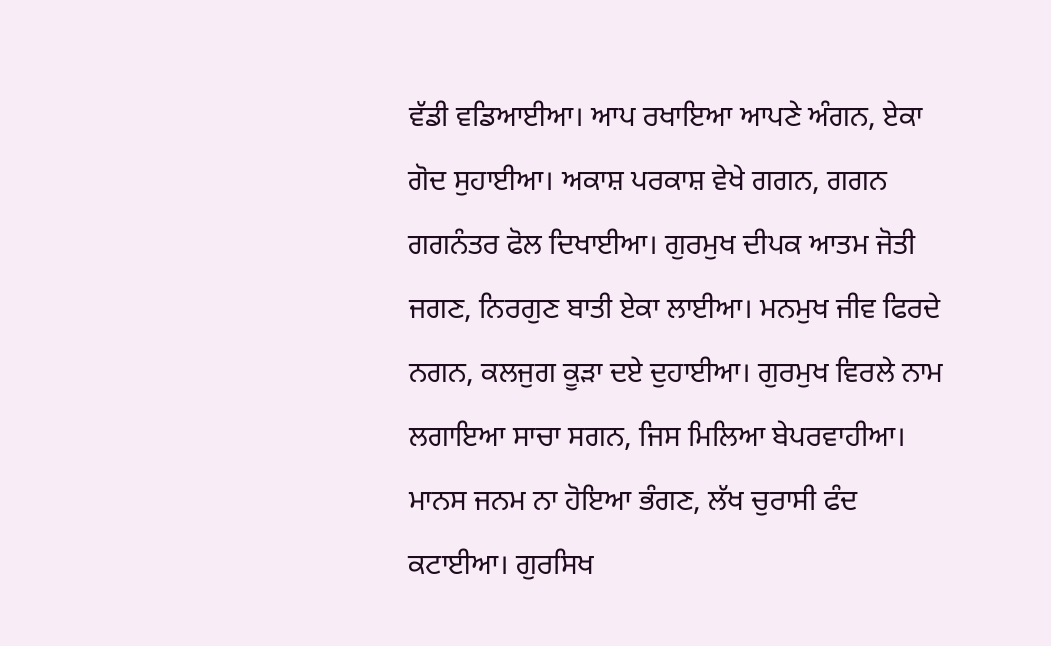ਵੱਡੀ ਵਡਿਆਈਆ। ਆਪ ਰਖਾਇਆ ਆਪਣੇ ਅੰਗਨ, ਏਕਾ ਗੋਦ ਸੁਹਾਈਆ। ਅਕਾਸ਼ ਪਰਕਾਸ਼ ਵੇਖੇ ਗਗਨ, ਗਗਨ ਗਗਨੰਤਰ ਫੋਲ ਦਿਖਾਈਆ। ਗੁਰਮੁਖ ਦੀਪਕ ਆਤਮ ਜੋਤੀ ਜਗਣ, ਨਿਰਗੁਣ ਬਾਤੀ ਏਕਾ ਲਾਈਆ। ਮਨਮੁਖ ਜੀਵ ਫਿਰਦੇ ਨਗਨ, ਕਲਜੁਗ ਕੂੜਾ ਦਏ ਦੁਹਾਈਆ। ਗੁਰਮੁਖ ਵਿਰਲੇ ਨਾਮ ਲਗਾਇਆ ਸਾਚਾ ਸਗਨ, ਜਿਸ ਮਿਲਿਆ ਬੇਪਰਵਾਹੀਆ। ਮਾਨਸ ਜਨਮ ਨਾ ਹੋਇਆ ਭੰਗਣ, ਲੱਖ ਚੁਰਾਸੀ ਫੰਦ ਕਟਾਈਆ। ਗੁਰਸਿਖ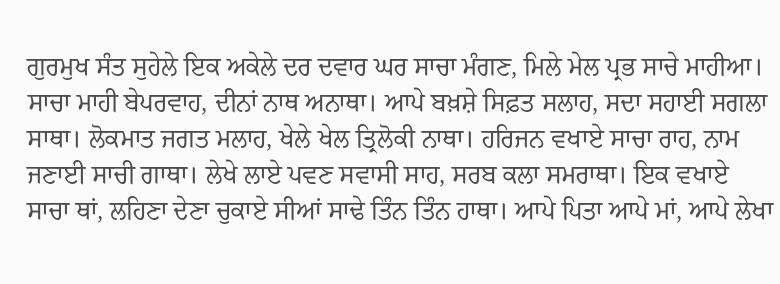ਗੁਰਮੁਖ ਸੰਤ ਸੁਹੇਲੇ ਇਕ ਅਕੇਲੇ ਦਰ ਦਵਾਰ ਘਰ ਸਾਚਾ ਮੰਗਣ, ਮਿਲੇ ਮੇਲ ਪ੍ਰਭ ਸਾਚੇ ਮਾਹੀਆ। ਸਾਚਾ ਮਾਹੀ ਬੇਪਰਵਾਹ, ਦੀਨਾਂ ਨਾਥ ਅਨਾਥਾ। ਆਪੇ ਬਖ਼ਸ਼ੇ ਸਿਫ਼ਤ ਸਲਾਹ, ਸਦਾ ਸਹਾਈ ਸਗਲਾ ਸਾਥਾ। ਲੋਕਮਾਤ ਜਗਤ ਮਲਾਹ, ਖੇਲੇ ਖੇਲ ਤ੍ਰਿਲੋਕੀ ਨਾਥਾ। ਹਰਿਜਨ ਵਖਾਏ ਸਾਚਾ ਰਾਹ, ਨਾਮ ਜਣਾਈ ਸਾਚੀ ਗਾਥਾ। ਲੇਖੇ ਲਾਏ ਪਵਣ ਸਵਾਸੀ ਸਾਹ, ਸਰਬ ਕਲਾ ਸਮਰਾਥਾ। ਇਕ ਵਖਾਏ ਸਾਚਾ ਥਾਂ, ਲਹਿਣਾ ਦੇਣਾ ਚੁਕਾਏ ਸੀਆਂ ਸਾਢੇ ਤਿੰਨ ਤਿੰਨ ਹਾਥਾ। ਆਪੇ ਪਿਤਾ ਆਪੇ ਮਾਂ, ਆਪੇ ਲੇਖਾ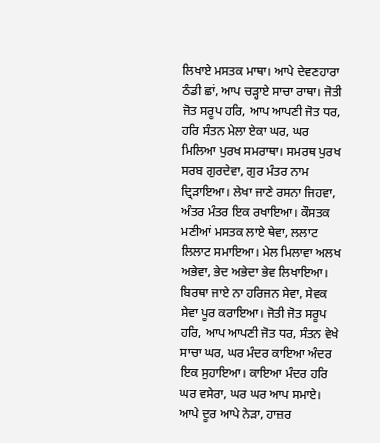ਲਿਖਾਏ ਮਸਤਕ ਮਾਥਾ। ਆਪੇ ਦੇਵਣਹਾਰਾ ਠੰਡੀ ਛਾਂ, ਆਪ ਚੜ੍ਹਾਏ ਸਾਚਾ ਰਾਥਾ। ਜੋਤੀ ਜੋਤ ਸਰੂਪ ਹਰਿ, ਆਪ ਆਪਣੀ ਜੋਤ ਧਰ, ਹਰਿ ਸੰਤਨ ਮੇਲਾ ਏਕਾ ਘਰ, ਘਰ ਮਿਲਿਆ ਪੁਰਖ ਸਮਰਾਥਾ। ਸਮਰਥ ਪੁਰਖ ਸਰਬ ਗੁਰਦੇਵਾ, ਗੁਰ ਮੰਤਰ ਨਾਮ ਦ੍ਰਿੜਾਇਆ। ਲੇਖਾ ਜਾਣੇ ਰਸਨਾ ਜਿਹਵਾ, ਅੰਤਰ ਮੰਤਰ ਇਕ ਰਖਾਇਆ। ਕੌਸਤਕ ਮਣੀਆਂ ਮਸਤਕ ਲਾਏ ਥੇਵਾ, ਲਲਾਟ ਲਿਲਾਟ ਸਮਾਇਆ। ਮੇਲ ਮਿਲਾਵਾ ਅਲਖ ਅਭੇਵਾ, ਭੇਦ ਅਭੇਦਾ ਭੇਵ ਲਿਖਾਇਆ। ਬਿਰਥਾ ਜਾਏ ਨਾ ਹਰਿਜਨ ਸੇਵਾ, ਸੇਵਕ ਸੇਵਾ ਪੂਰ ਕਰਾਇਆ। ਜੋਤੀ ਜੋਤ ਸਰੂਪ ਹਰਿ, ਆਪ ਆਪਣੀ ਜੋਤ ਧਰ, ਸੰਤਨ ਵੇਖੇ ਸਾਚਾ ਘਰ, ਘਰ ਮੰਦਰ ਕਾਇਆ ਅੰਦਰ ਇਕ ਸੁਹਾਇਆ। ਕਾਇਆ ਮੰਦਰ ਹਰਿ ਘਰ ਵਸੇਰਾ, ਘਰ ਘਰ ਆਪ ਸਮਾਏ। ਆਪੇ ਦੂਰ ਆਪੇ ਨੇੜਾ, ਹਾਜ਼ਰ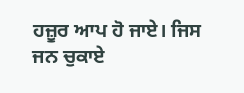ਹਜ਼ੂਰ ਆਪ ਹੋ ਜਾਏ। ਜਿਸ ਜਨ ਚੁਕਾਏ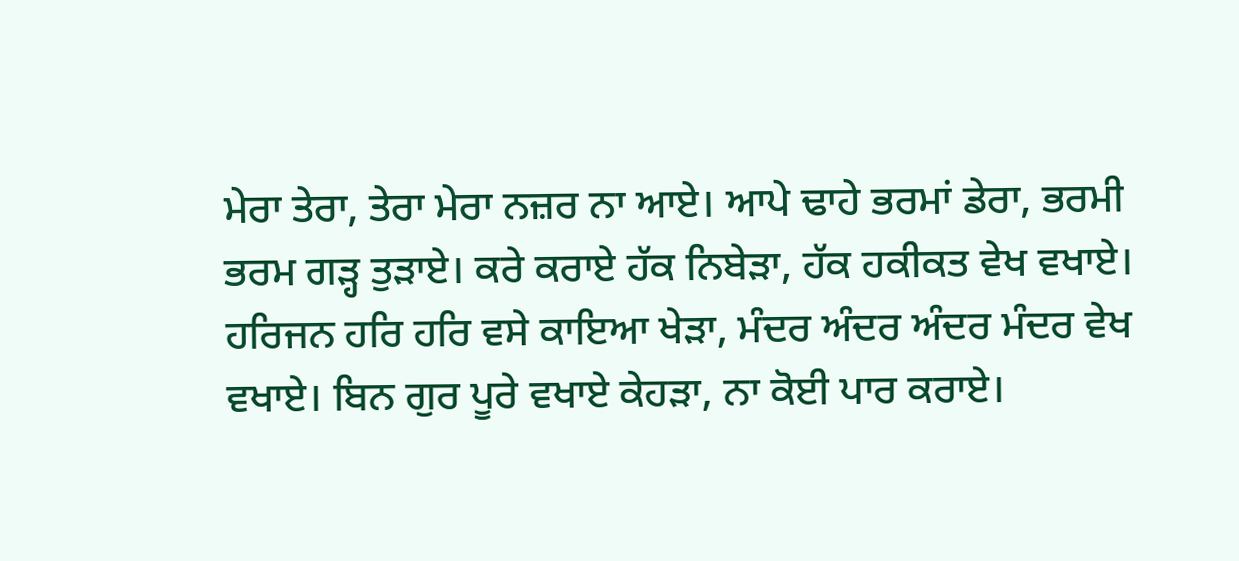ਮੇਰਾ ਤੇਰਾ, ਤੇਰਾ ਮੇਰਾ ਨਜ਼ਰ ਨਾ ਆਏ। ਆਪੇ ਢਾਹੇ ਭਰਮਾਂ ਡੇਰਾ, ਭਰਮੀ ਭਰਮ ਗੜ੍ਹ ਤੁੜਾਏ। ਕਰੇ ਕਰਾਏ ਹੱਕ ਨਿਬੇੜਾ, ਹੱਕ ਹਕੀਕਤ ਵੇਖ ਵਖਾਏ। ਹਰਿਜਨ ਹਰਿ ਹਰਿ ਵਸੇ ਕਾਇਆ ਖੇੜਾ, ਮੰਦਰ ਅੰਦਰ ਅੰਦਰ ਮੰਦਰ ਵੇਖ ਵਖਾਏ। ਬਿਨ ਗੁਰ ਪੂਰੇ ਵਖਾਏ ਕੇਹੜਾ, ਨਾ ਕੋਈ ਪਾਰ ਕਰਾਏ।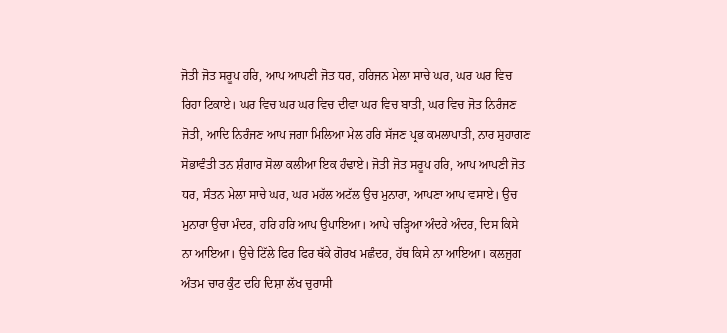ਜੋਤੀ ਜੋਤ ਸਰੂਪ ਹਰਿ, ਆਪ ਆਪਣੀ ਜੋਤ ਧਰ, ਹਰਿਜਨ ਮੇਲਾ ਸਾਚੇ ਘਰ, ਘਰ ਘਰ ਵਿਚ ਰਿਹਾ ਟਿਕਾਏ। ਘਰ ਵਿਚ ਘਰ ਘਰ ਵਿਚ ਦੀਵਾ ਘਰ ਵਿਚ ਬਾਤੀ, ਘਰ ਵਿਚ ਜੋਤ ਨਿਰੰਜਣ ਜੋਤੀ, ਆਦਿ ਨਿਰੰਜਣ ਆਪ ਜਗਾ ਮਿਲਿਆ ਮੇਲ ਹਰਿ ਸੱਜਣ ਪ੍ਰਭ ਕਮਲਾਪਾਤੀ, ਨਾਰ ਸੁਹਾਗਣ ਸੋਭਾਵੰਤੀ ਤਨ ਸ਼ੰਗਾਰ ਸੋਲਾ ਕਲੀਆ ਇਕ ਹੰਢਾਏ। ਜੋਤੀ ਜੋਤ ਸਰੂਪ ਹਰਿ, ਆਪ ਆਪਣੀ ਜੋਤ ਧਰ, ਸੰਤਨ ਮੇਲਾ ਸਾਚੇ ਘਰ, ਘਰ ਮਹੱਲ ਅਟੱਲ ਉਚ ਮੁਨਾਰਾ, ਆਪਣਾ ਆਪ ਵਸਾਏ। ਉਚ ਮੁਨਾਰਾ ਉਚਾ ਮੰਦਰ, ਹਰਿ ਹਰਿ ਆਪ ਉਪਾਇਆ। ਆਪੇ ਚੜ੍ਹਿਆ ਅੰਦਰੇ ਅੰਦਰ, ਦਿਸ ਕਿਸੇ ਨਾ ਆਇਆ। ਉਚੇ ਟਿੱਲੇ ਫਿਰ ਫਿਰ ਥੱਕੇ ਗੋਰਖ ਮਛੰਦਰ, ਹੱਥ ਕਿਸੇ ਨਾ ਆਇਆ। ਕਲਜੁਗ ਅੰਤਮ ਚਾਰ ਕੁੰਟ ਦਹਿ ਦਿਸ਼ਾ ਲੱਖ ਚੁਰਾਸੀ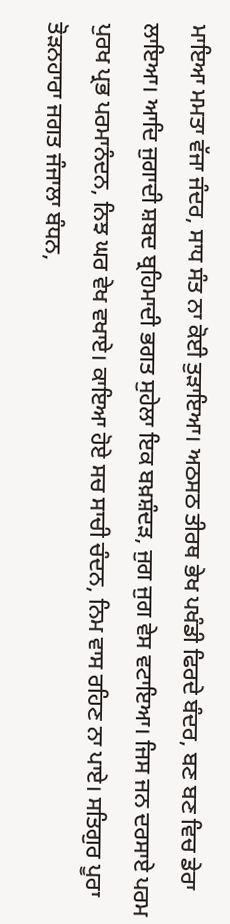ਮਾਇਆ ਮਮਤਾ ਵੱਜਾ ਜੰਦਰ, ਸਾਧ ਸੰਤ ਨਾ ਕੋਈ ਤੁੜਾਇਆ। ਅਠਸਠ ਤੀਰਥ ਭੇਖ ਪਖੰਡੀ ਫਿਰਦੇ ਬੰਦਰ, ਬਣ ਬਣ ਵਿਚ ਡੇਰਾ ਲਾਇਆ। ਆਦਿ ਜੁਗਾਦੀ ਸ਼ਬਦ ਬ੍ਰਹਿਮਾਦੀ ਭਗਤ ਸੁਹੇਲਾ ਇਕ ਬਖ਼ਸ਼ੰਦੜ, ਜੁਗ ਜੁਗ ਵੇਸ ਵਟਾਇਆ। ਜਿਸ ਜਨ ਦਰਸਾਏ ਪਰਮ ਪੁਰਖ ਪ੍ਰਭ ਪਰਮਾਨੰਦਨ, ਨਿਝ ਘਰ ਵੇਖ ਵਖਾਏ। ਕਾਇਆ ਹੋਏ ਸਚ ਸਾਚੀ ਚੰਦਨ, ਨਿਮ ਵਾਸ ਰਹਿਣ ਨਾ ਪਾਏ। ਸਤਿਗੁਰ ਪੂਰਾ ਤੋੜਨਹਾਰਾ ਜਗਤ ਜੰਜਾਲਾ ਬੰਧਨ,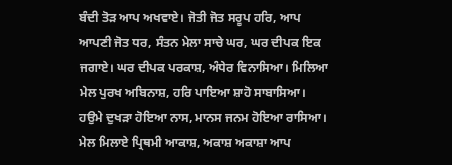ਬੰਦੀ ਤੋੜ ਆਪ ਅਖਵਾਏ। ਜੋਤੀ ਜੋਤ ਸਰੂਪ ਹਰਿ, ਆਪ ਆਪਣੀ ਜੋਤ ਧਰ, ਸੰਤਨ ਮੇਲਾ ਸਾਚੇ ਘਰ, ਘਰ ਦੀਪਕ ਇਕ ਜਗਾਏ। ਘਰ ਦੀਪਕ ਪਰਕਾਸ਼, ਅੰਧੇਰ ਵਿਨਾਸਿਆ। ਮਿਲਿਆ ਮੇਲ ਪੁਰਖ ਅਬਿਨਾਸ਼, ਹਰਿ ਪਾਇਆ ਸ਼ਾਹੋ ਸਾਬਾਸਿਆ। ਹਉਮੇ ਦੁਖੜਾ ਹੋਇਆ ਨਾਸ, ਮਾਨਸ ਜਨਮ ਹੋਇਆ ਰਾਸਿਆ। ਮੇਲ ਮਿਲਾਏ ਪ੍ਰਿਥਮੀ ਆਕਾਸ਼, ਅਕਾਸ਼ ਅਕਾਸ਼ਾ ਆਪ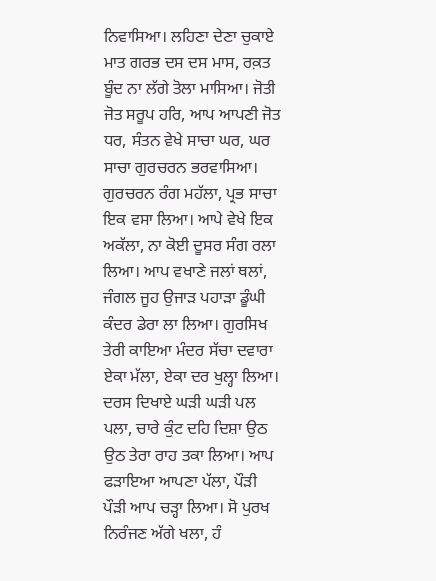ਨਿਵਾਸਿਆ। ਲਹਿਣਾ ਦੇਣਾ ਚੁਕਾਏ ਮਾਤ ਗਰਭ ਦਸ ਦਸ ਮਾਸ, ਰਕ਼ਤ ਬੂੰਦ ਨਾ ਲੱਗੇ ਤੋਲਾ ਮਾਸਿਆ। ਜੋਤੀ ਜੋਤ ਸਰੂਪ ਹਰਿ, ਆਪ ਆਪਣੀ ਜੋਤ ਧਰ, ਸੰਤਨ ਵੇਖੇ ਸਾਚਾ ਘਰ, ਘਰ ਸਾਚਾ ਗੁਰਚਰਨ ਭਰਵਾਸਿਆ। ਗੁਰਚਰਨ ਰੰਗ ਮਹੱਲਾ, ਪ੍ਰਭ ਸਾਚਾ ਇਕ ਵਸਾ ਲਿਆ। ਆਪੇ ਵੇਖੇ ਇਕ ਅਕੱਲਾ, ਨਾ ਕੋਈ ਦੂਸਰ ਸੰਗ ਰਲਾ ਲਿਆ। ਆਪ ਵਖਾਣੇ ਜਲਾਂ ਥਲਾਂ, ਜੰਗਲ ਜੂਹ ਉਜਾੜ ਪਹਾੜਾ ਡੂੰਘੀ ਕੰਦਰ ਡੇਰਾ ਲਾ ਲਿਆ। ਗੁਰਸਿਖ ਤੇਰੀ ਕਾਇਆ ਮੰਦਰ ਸੱਚਾ ਦਵਾਰਾ ਏਕਾ ਮੱਲਾ, ਏਕਾ ਦਰ ਖੁਲ੍ਹਾ ਲਿਆ। ਦਰਸ ਦਿਖਾਏ ਘੜੀ ਘੜੀ ਪਲ ਪਲਾ, ਚਾਰੇ ਕੁੰਟ ਦਹਿ ਦਿਸ਼ਾ ਉਠ ਉਠ ਤੇਰਾ ਰਾਹ ਤਕਾ ਲਿਆ। ਆਪ ਫੜਾਇਆ ਆਪਣਾ ਪੱਲਾ, ਪੌੜੀ ਪੌੜੀ ਆਪ ਚੜ੍ਹਾ ਲਿਆ। ਸੋ ਪੁਰਖ ਨਿਰੰਜਣ ਅੱਗੇ ਖਲਾ, ਹੰ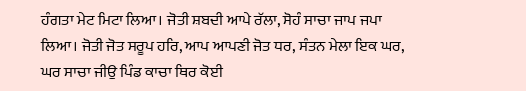ਹੰਗਤਾ ਮੇਟ ਮਿਟਾ ਲਿਆ। ਜੋਤੀ ਸ਼ਬਦੀ ਆਪੇ ਰੱਲਾ, ਸੋਹੰ ਸਾਚਾ ਜਾਪ ਜਪਾ ਲਿਆ। ਜੋਤੀ ਜੋਤ ਸਰੂਪ ਹਰਿ, ਆਪ ਆਪਣੀ ਜੋਤ ਧਰ, ਸੰਤਨ ਮੇਲਾ ਇਕ ਘਰ, ਘਰ ਸਾਚਾ ਜੀਉ ਪਿੰਡ ਕਾਚਾ ਥਿਰ ਕੋਈ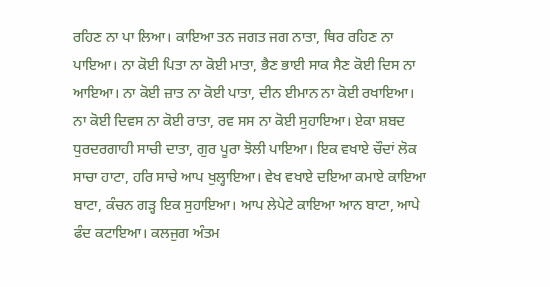ਰਹਿਣ ਨਾ ਪਾ ਲਿਆ। ਕਾਇਆ ਤਨ ਜਗਤ ਜਗ ਨਾਤਾ, ਥਿਰ ਰਹਿਣ ਨਾ ਪਾਇਆ। ਨਾ ਕੋਈ ਪਿਤਾ ਨਾ ਕੋਈ ਮਾਤਾ, ਭੈਣ ਭਾਈ ਸਾਕ ਸੈਣ ਕੋਈ ਦਿਸ ਨਾ ਆਇਆ। ਨਾ ਕੋਈ ਜ਼ਾਤ ਨਾ ਕੋਈ ਪਾਤਾ, ਦੀਨ ਈਮਾਨ ਨਾ ਕੋਈ ਰਖਾਇਆ। ਨਾ ਕੋਈ ਦਿਵਸ ਨਾ ਕੋਈ ਰਾਤਾ, ਰਵ ਸਸ ਨਾ ਕੋਈ ਸੁਹਾਇਆ। ਏਕਾ ਸ਼ਬਦ ਧੁਰਦਰਗਾਹੀ ਸਾਚੀ ਦਾਤਾ, ਗੁਰ ਪੂਰਾ ਝੋਲੀ ਪਾਇਆ। ਇਕ ਵਖਾਏ ਚੌਦਾਂ ਲੋਕ ਸਾਚਾ ਹਾਟਾ, ਹਰਿ ਸਾਚੇ ਆਪ ਖੁਲ੍ਹਾਇਆ। ਵੇਖ ਵਖਾਏ ਦਇਆ ਕਮਾਏ ਕਾਇਆ ਬਾਟਾ, ਕੰਚਨ ਗੜ੍ਹ ਇਕ ਸੁਹਾਇਆ। ਆਪ ਲੇਪੇਟੇ ਕਾਇਆ ਆਨ ਬਾਟਾ, ਆਪੇ ਫੰਦ ਕਟਾਇਆ। ਕਲਜੁਗ ਅੰਤਮ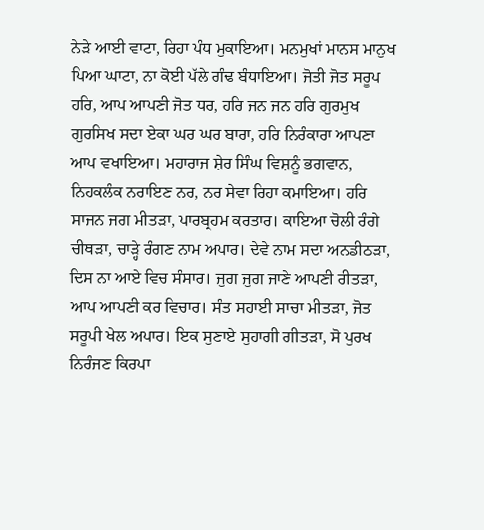ਨੇੜੇ ਆਈ ਵਾਟਾ, ਰਿਹਾ ਪੰਧ ਮੁਕਾਇਆ। ਮਨਮੁਖਾਂ ਮਾਨਸ ਮਾਨੁਖ ਪਿਆ ਘਾਟਾ, ਨਾ ਕੋਈ ਪੱਲੇ ਗੰਢ ਬੰਧਾਇਆ। ਜੋਤੀ ਜੋਤ ਸਰੂਪ ਹਰਿ, ਆਪ ਆਪਣੀ ਜੋਤ ਧਰ, ਹਰਿ ਜਨ ਜਨ ਹਰਿ ਗੁਰਮੁਖ ਗੁਰਸਿਖ ਸਦਾ ਏਕਾ ਘਰ ਘਰ ਬਾਰਾ, ਹਰਿ ਨਿਰੰਕਾਰਾ ਆਪਣਾ ਆਪ ਵਖਾਇਆ। ਮਹਾਰਾਜ ਸ਼ੇਰ ਸਿੰਘ ਵਿਸ਼ਨੂੰ ਭਗਵਾਨ, ਨਿਹਕਲੰਕ ਨਰਾਇਣ ਨਰ, ਨਰ ਸੇਵਾ ਰਿਹਾ ਕਮਾਇਆ। ਹਰਿ ਸਾਜਨ ਜਗ ਮੀਤੜਾ, ਪਾਰਬ੍ਰਹਮ ਕਰਤਾਰ। ਕਾਇਆ ਚੋਲੀ ਰੰਗੇ ਚੀਥੜਾ, ਚਾੜ੍ਹੇ ਰੰਗਣ ਨਾਮ ਅਪਾਰ। ਦੇਵੇ ਨਾਮ ਸਦਾ ਅਨਡੀਠੜਾ, ਦਿਸ ਨਾ ਆਏ ਵਿਚ ਸੰਸਾਰ। ਜੁਗ ਜੁਗ ਜਾਣੇ ਆਪਣੀ ਰੀਤੜਾ, ਆਪ ਆਪਣੀ ਕਰ ਵਿਚਾਰ। ਸੰਤ ਸਹਾਈ ਸਾਚਾ ਮੀਤੜਾ, ਜੋਤ ਸਰੂਪੀ ਖੇਲ ਅਪਾਰ। ਇਕ ਸੁਣਾਏ ਸੁਹਾਗੀ ਗੀਤੜਾ, ਸੋ ਪੁਰਖ ਨਿਰੰਜਣ ਕਿਰਪਾ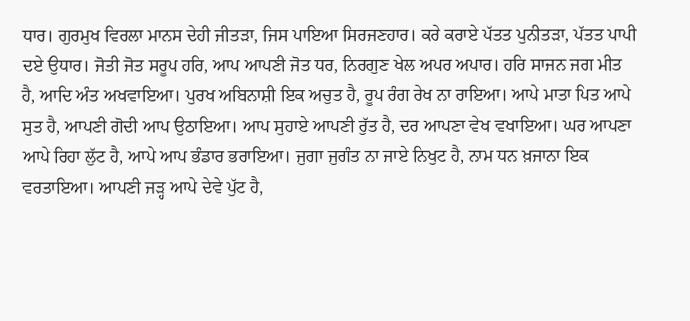ਧਾਰ। ਗੁਰਮੁਖ ਵਿਰਲਾ ਮਾਨਸ ਦੇਹੀ ਜੀਤੜਾ, ਜਿਸ ਪਾਇਆ ਸਿਰਜਣਹਾਰ। ਕਰੇ ਕਰਾਏ ਪੱਤਤ ਪੁਨੀਤੜਾ, ਪੱਤਤ ਪਾਪੀ ਦਏ ਉਧਾਰ। ਜੋਤੀ ਜੋਤ ਸਰੂਪ ਹਰਿ, ਆਪ ਆਪਣੀ ਜੋਤ ਧਰ, ਨਿਰਗੁਣ ਖੇਲ ਅਪਰ ਅਪਾਰ। ਹਰਿ ਸਾਜਨ ਜਗ ਮੀਤ ਹੈ, ਆਦਿ ਅੰਤ ਅਖਵਾਇਆ। ਪੁਰਖ ਅਬਿਨਾਸ਼ੀ ਇਕ ਅਚੁਤ ਹੈ, ਰੂਪ ਰੰਗ ਰੇਖ ਨਾ ਰਾਇਆ। ਆਪੇ ਮਾਤਾ ਪਿਤ ਆਪੇ ਸੁਤ ਹੈ, ਆਪਣੀ ਗੋਦੀ ਆਪ ਉਠਾਇਆ। ਆਪ ਸੁਹਾਏ ਆਪਣੀ ਰੁੱਤ ਹੈ, ਦਰ ਆਪਣਾ ਵੇਖ ਵਖਾਇਆ। ਘਰ ਆਪਣਾ ਆਪੇ ਰਿਹਾ ਲੁੱਟ ਹੈ, ਆਪੇ ਆਪ ਭੰਡਾਰ ਭਰਾਇਆ। ਜੁਗਾ ਜੁਗੰਤ ਨਾ ਜਾਏ ਨਿਖੁਟ ਹੈ, ਨਾਮ ਧਨ ਖ਼ਜਾਨਾ ਇਕ ਵਰਤਾਇਆ। ਆਪਣੀ ਜੜ੍ਹ ਆਪੇ ਦੇਵੇ ਪੁੱਟ ਹੈ,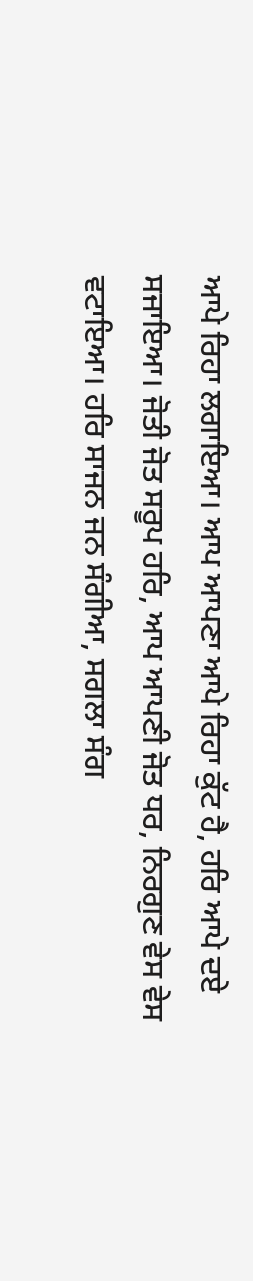ਆਪੇ ਰਿਹਾ ਲਗਾਇਆ। ਆਪ ਆਪਣਾ ਆਪੇ ਰਿਹਾ ਕੁੱਟ ਹੈ, ਹਰਿ ਆਪੇ ਦਏ ਸਜਾਇਆ। ਜੋਤੀ ਜੋਤ ਸਰੂਪ ਹਰਿ, ਆਪ ਆਪਣੀ ਜੋਤ ਧਰ, ਨਿਰਗੁਣ ਵੇਸ ਵੇਸ ਵਟਾਇਆ। ਹਰਿ ਸਾਜਨ ਜਨ ਸੰਗੀਆ, ਸਗਲਾ ਸੰਗ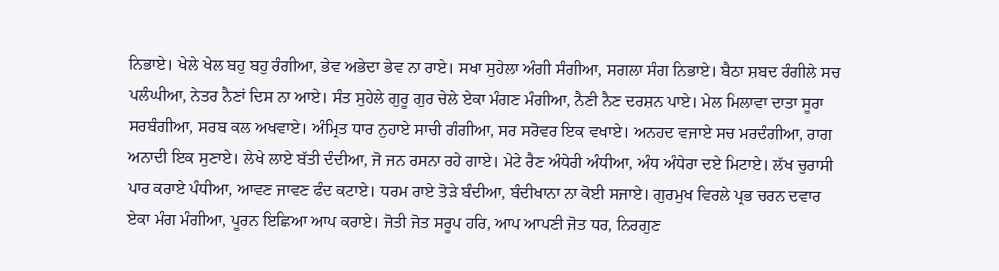ਨਿਭਾਏ। ਖੇਲੇ ਖੇਲ ਬਹੁ ਬਹੁ ਰੰਗੀਆ, ਭੇਵ ਅਭੇਦਾ ਭੇਵ ਨਾ ਰਾਏ। ਸਖਾ ਸੁਹੇਲਾ ਅੰਗੀ ਸੰਗੀਆ, ਸਗਲਾ ਸੰਗ ਨਿਭਾਏ। ਬੈਠਾ ਸ਼ਬਦ ਰੰਗੀਲੇ ਸਚ ਪਲੰਘੀਆ, ਨੇਤਰ ਨੈਣਾਂ ਦਿਸ ਨਾ ਆਏ। ਸੰਤ ਸੁਹੇਲੇ ਗੁਰੂ ਗੁਰ ਚੇਲੇ ਏਕਾ ਮੰਗਣ ਮੰਗੀਆ, ਨੈਣੀ ਨੈਣ ਦਰਸ਼ਨ ਪਾਏ। ਮੇਲ ਮਿਲਾਵਾ ਦਾਤਾ ਸੂਰਾ ਸਰਬੰਗੀਆ, ਸਰਬ ਕਲ ਅਖਵਾਏ। ਅੰਮ੍ਰਿਤ ਧਾਰ ਨੁਹਾਏ ਸਾਚੀ ਗੰਗੀਆ, ਸਰ ਸਰੋਵਰ ਇਕ ਵਖਾਏ। ਅਨਹਦ ਵਜਾਏ ਸਚ ਮਰਦੰਗੀਆ, ਰਾਗ ਅਨਾਦੀ ਇਕ ਸੁਣਾਏ। ਲੇਖੇ ਲਾਏ ਬੱਤੀ ਦੰਦੀਆ, ਜੋ ਜਨ ਰਸਨਾ ਰਹੇ ਗਾਏ। ਮੇਟੇ ਰੈਣ ਅੰਧੇਰੀ ਅੰਧੀਆ, ਅੰਧ ਅੰਧੇਰਾ ਦਏ ਮਿਟਾਏ। ਲੱਖ ਚੁਰਾਸੀ ਪਾਰ ਕਰਾਏ ਪੰਧੀਆ, ਆਵਣ ਜਾਵਣ ਫੰਦ ਕਟਾਏ। ਧਰਮ ਰਾਏ ਤੋੜੇ ਬੰਦੀਆ, ਬੰਦੀਖਾਨਾ ਨਾ ਕੋਈ ਸਜਾਏ। ਗੁਰਮੁਖ ਵਿਰਲੇ ਪ੍ਰਭ ਚਰਨ ਦਵਾਰ ਏਕਾ ਮੰਗ ਮੰਗੀਆ, ਪੂਰਨ ਇਛਿਆ ਆਪ ਕਰਾਏ। ਜੋਤੀ ਜੋਤ ਸਰੂਪ ਹਰਿ, ਆਪ ਆਪਣੀ ਜੋਤ ਧਰ, ਨਿਰਗੁਣ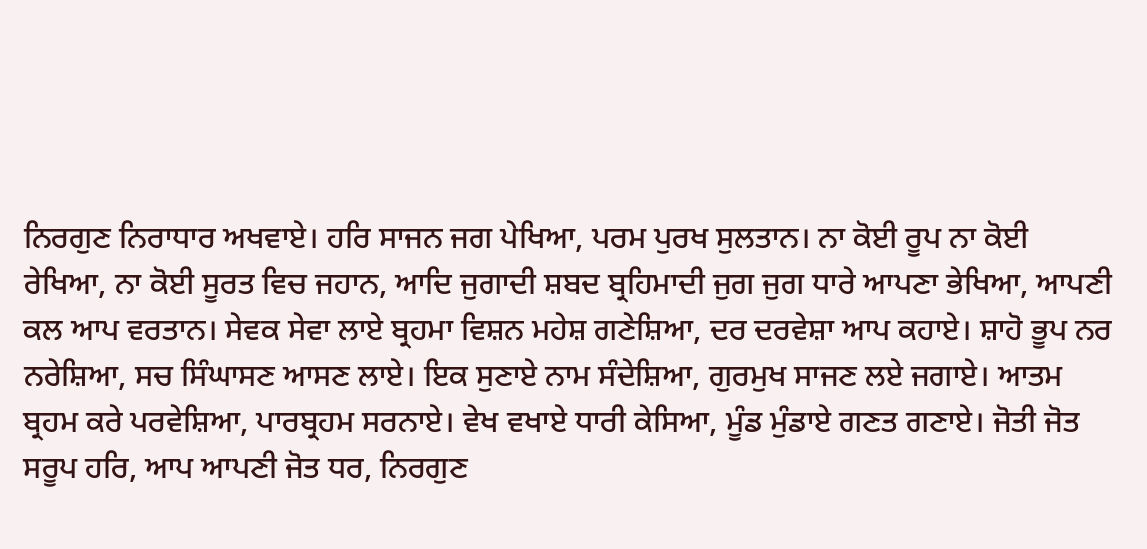ਨਿਰਗੁਣ ਨਿਰਾਧਾਰ ਅਖਵਾਏ। ਹਰਿ ਸਾਜਨ ਜਗ ਪੇਖਿਆ, ਪਰਮ ਪੁਰਖ ਸੁਲਤਾਨ। ਨਾ ਕੋਈ ਰੂਪ ਨਾ ਕੋਈ ਰੇਖਿਆ, ਨਾ ਕੋਈ ਸੂਰਤ ਵਿਚ ਜਹਾਨ, ਆਦਿ ਜੁਗਾਦੀ ਸ਼ਬਦ ਬ੍ਰਹਿਮਾਦੀ ਜੁਗ ਜੁਗ ਧਾਰੇ ਆਪਣਾ ਭੇਖਿਆ, ਆਪਣੀ ਕਲ ਆਪ ਵਰਤਾਨ। ਸੇਵਕ ਸੇਵਾ ਲਾਏ ਬ੍ਰਹਮਾ ਵਿਸ਼ਨ ਮਹੇਸ਼ ਗਣੇਸ਼ਿਆ, ਦਰ ਦਰਵੇਸ਼ਾ ਆਪ ਕਹਾਏ। ਸ਼ਾਹੋ ਭੂਪ ਨਰ ਨਰੇਸ਼ਿਆ, ਸਚ ਸਿੰਘਾਸਣ ਆਸਣ ਲਾਏ। ਇਕ ਸੁਣਾਏ ਨਾਮ ਸੰਦੇਸ਼ਿਆ, ਗੁਰਮੁਖ ਸਾਜਣ ਲਏ ਜਗਾਏ। ਆਤਮ ਬ੍ਰਹਮ ਕਰੇ ਪਰਵੇਸ਼ਿਆ, ਪਾਰਬ੍ਰਹਮ ਸਰਨਾਏ। ਵੇਖ ਵਖਾਏ ਧਾਰੀ ਕੇਸਿਆ, ਮੂੰਡ ਮੁੰਡਾਏ ਗਣਤ ਗਣਾਏ। ਜੋਤੀ ਜੋਤ ਸਰੂਪ ਹਰਿ, ਆਪ ਆਪਣੀ ਜੋਤ ਧਰ, ਨਿਰਗੁਣ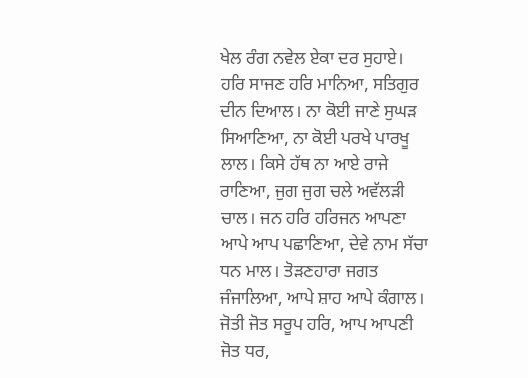ਖੇਲ ਰੰਗ ਨਵੇਲ ਏਕਾ ਦਰ ਸੁਹਾਏ। ਹਰਿ ਸਾਜਣ ਹਰਿ ਮਾਨਿਆ, ਸਤਿਗੁਰ ਦੀਨ ਦਿਆਲ। ਨਾ ਕੋਈ ਜਾਣੇ ਸੁਘੜ ਸਿਆਣਿਆ, ਨਾ ਕੋਈ ਪਰਖੇ ਪਾਰਖੂ ਲਾਲ। ਕਿਸੇ ਹੱਥ ਨਾ ਆਏ ਰਾਜੇ ਰਾਣਿਆ, ਜੁਗ ਜੁਗ ਚਲੇ ਅਵੱਲੜੀ ਚਾਲ। ਜਨ ਹਰਿ ਹਰਿਜਨ ਆਪਣਾ ਆਪੇ ਆਪ ਪਛਾਣਿਆ, ਦੇਵੇ ਨਾਮ ਸੱਚਾ ਧਨ ਮਾਲ। ਤੋੜਣਹਾਰਾ ਜਗਤ ਜੰਜਾਲਿਆ, ਆਪੇ ਸ਼ਾਹ ਆਪੇ ਕੰਗਾਲ। ਜੋਤੀ ਜੋਤ ਸਰੂਪ ਹਰਿ, ਆਪ ਆਪਣੀ ਜੋਤ ਧਰ,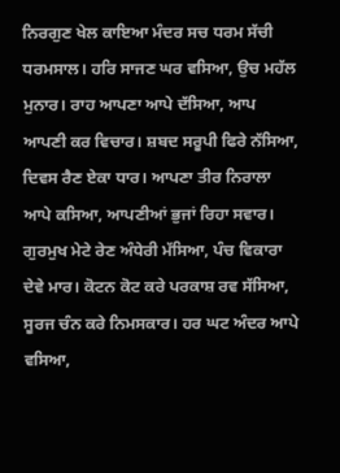ਨਿਰਗੁਣ ਖੇਲ ਕਾਇਆ ਮੰਦਰ ਸਚ ਧਰਮ ਸੱਚੀ ਧਰਮਸਾਲ। ਹਰਿ ਸਾਜਣ ਘਰ ਵਸਿਆ, ਉਚ ਮਹੱਲ ਮੁਨਾਰ। ਰਾਹ ਆਪਣਾ ਆਪੇ ਦੱਸਿਆ, ਆਪ ਆਪਣੀ ਕਰ ਵਿਚਾਰ। ਸ਼ਬਦ ਸਰੂਪੀ ਫਿਰੇ ਨੱਸਿਆ, ਦਿਵਸ ਰੈਣ ਏਕਾ ਧਾਰ। ਆਪਣਾ ਤੀਰ ਨਿਰਾਲਾ ਆਪੇ ਕਸਿਆ, ਆਪਣੀਆਂ ਭੁਜਾਂ ਰਿਹਾ ਸਵਾਰ। ਗੁਰਮੁਖ ਮੇਟੇ ਰੇਣ ਅੰਧੇਰੀ ਮੱਸਿਆ, ਪੰਚ ਵਿਕਾਰਾ ਦੇਵੇ ਮਾਰ। ਕੋਟਨ ਕੋਟ ਕਰੇ ਪਰਕਾਸ਼ ਰਵ ਸੱਸਿਆ, ਸੂਰਜ ਚੰਨ ਕਰੇ ਨਿਮਸਕਾਰ। ਹਰ ਘਟ ਅੰਦਰ ਆਪੇ ਵਸਿਆ,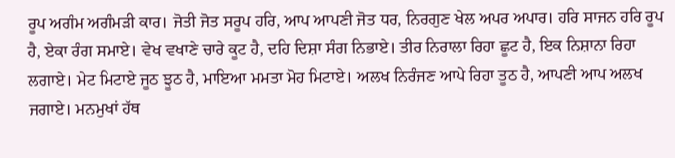ਰੂਪ ਅਗੰਮ ਅਗੰਮੜੀ ਕਾਰ। ਜੋਤੀ ਜੋਤ ਸਰੂਪ ਹਰਿ, ਆਪ ਆਪਣੀ ਜੋਤ ਧਰ, ਨਿਰਗੁਣ ਖੇਲ ਅਪਰ ਅਪਾਰ। ਹਰਿ ਸਾਜਨ ਹਰਿ ਰੂਪ ਹੈ, ਏਕਾ ਰੰਗ ਸਮਾਏ। ਵੇਖ ਵਖਾਣੇ ਚਾਰੇ ਕੂਟ ਹੈ, ਦਹਿ ਦਿਸ਼ਾ ਸੰਗ ਨਿਭਾਏ। ਤੀਰ ਨਿਰਾਲਾ ਰਿਹਾ ਛੂਟ ਹੈ, ਇਕ ਨਿਸ਼ਾਨਾ ਰਿਹਾ ਲਗਾਏ। ਮੇਟ ਮਿਟਾਏ ਜੂਠ ਝੂਠ ਹੈ, ਮਾਇਆ ਮਮਤਾ ਮੋਹ ਮਿਟਾਏ। ਅਲਖ ਨਿਰੰਜਣ ਆਪੇ ਰਿਹਾ ਤੂਠ ਹੈ, ਆਪਣੀ ਆਪ ਅਲਖ ਜਗਾਏ। ਮਨਮੁਖਾਂ ਹੱਥ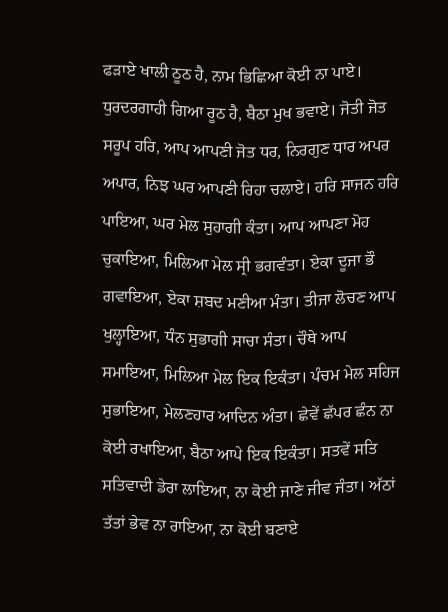ਫੜਾਏ ਖਾਲੀ ਠੂਠ ਹੈ, ਨਾਮ ਭਿਛਿਆ ਕੋਈ ਨਾ ਪਾਏ। ਧੁਰਦਰਗਾਹੀ ਗਿਆ ਰੂਠ ਹੈ, ਬੈਠਾ ਮੁਖ ਭਵਾਏ। ਜੋਤੀ ਜੋਤ ਸਰੂਪ ਹਰਿ, ਆਪ ਆਪਣੀ ਜੋਤ ਧਰ, ਨਿਰਗੁਣ ਧਾਰ ਅਪਰ ਅਪਾਰ, ਨਿਝ ਘਰ ਆਪਣੀ ਰਿਹਾ ਚਲਾਏ। ਹਰਿ ਸਾਜਨ ਹਰਿ ਪਾਇਆ, ਘਰ ਮੇਲ ਸੁਹਾਗੀ ਕੰਤਾ। ਆਪ ਆਪਣਾ ਮੋਹ ਚੁਕਾਇਆ, ਮਿਲਿਆ ਮੇਲ ਸ੍ਰੀ ਭਗਵੰਤਾ। ਏਕਾ ਦੂਜਾ ਭੌ ਗਵਾਇਆ, ਏਕਾ ਸ਼ਬਦ ਮਣੀਆ ਮੰਤਾ। ਤੀਜਾ ਲੋਚਣ ਆਪ ਖੁਲ੍ਹਾਇਆ, ਧੰਨ ਸੁਭਾਗੀ ਸਾਚਾ ਸੰਤਾ। ਚੌਥੇ ਆਪ ਸਮਾਇਆ, ਮਿਲਿਆ ਮੇਲ ਇਕ ਇਕੰਤਾ। ਪੰਚਮ ਮੇਲ ਸਹਿਜ ਸੁਭਾਇਆ, ਮੇਲਣਹਾਰ ਆਦਿਨ ਅੰਤਾ। ਛੇਵੇਂ ਛੱਪਰ ਛੰਨ ਨਾ ਕੋਈ ਰਖਾਇਆ, ਬੈਠਾ ਆਪੇ ਇਕ ਇਕੰਤਾ। ਸਤਵੇਂ ਸਤਿ ਸਤਿਵਾਦੀ ਡੇਰਾ ਲਾਇਆ, ਨਾ ਕੋਈ ਜਾਣੇ ਜੀਵ ਜੰਤਾ। ਅੱਠਾਂ ਤੱਤਾਂ ਭੇਵ ਨਾ ਰਾਇਆ, ਨਾ ਕੋਈ ਬਣਾਏ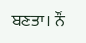ਬਣਤਾ। ਨੌਂ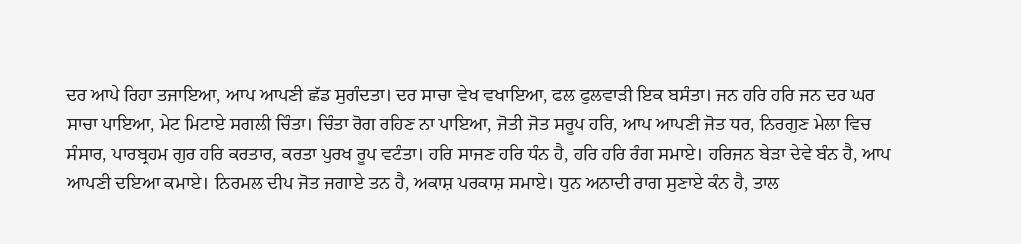ਦਰ ਆਪੇ ਰਿਹਾ ਤਜਾਇਆ, ਆਪ ਆਪਣੀ ਛੱਡ ਸੁਗੰਦਤਾ। ਦਰ ਸਾਚਾ ਵੇਖ ਵਖਾਇਆ, ਫਲ ਫੁਲਵਾੜੀ ਇਕ ਬਸੰਤਾ। ਜਨ ਹਰਿ ਹਰਿ ਜਨ ਦਰ ਘਰ ਸਾਚਾ ਪਾਇਆ, ਮੇਟ ਮਿਟਾਏ ਸਗਲੀ ਚਿੰਤਾ। ਚਿੰਤਾ ਰੋਗ ਰਹਿਣ ਨਾ ਪਾਇਆ, ਜੋਤੀ ਜੋਤ ਸਰੂਪ ਹਰਿ, ਆਪ ਆਪਣੀ ਜੋਤ ਧਰ, ਨਿਰਗੁਣ ਮੇਲਾ ਵਿਚ ਸੰਸਾਰ, ਪਾਰਬ੍ਰਹਮ ਗੁਰ ਹਰਿ ਕਰਤਾਰ, ਕਰਤਾ ਪੁਰਖ ਰੂਪ ਵਟੰਤਾ। ਹਰਿ ਸਾਜਣ ਹਰਿ ਧੰਨ ਹੈ, ਹਰਿ ਹਰਿ ਰੰਗ ਸਮਾਏ। ਹਰਿਜਨ ਬੇੜਾ ਦੇਵੇ ਬੰਨ ਹੈ, ਆਪ ਆਪਣੀ ਦਇਆ ਕਮਾਏ। ਨਿਰਮਲ ਦੀਪ ਜੋਤ ਜਗਾਏ ਤਨ ਹੈ, ਅਕਾਸ਼ ਪਰਕਾਸ਼ ਸਮਾਏ। ਧੁਨ ਅਨਾਦੀ ਰਾਗ ਸੁਣਾਏ ਕੰਨ ਹੈ, ਤਾਲ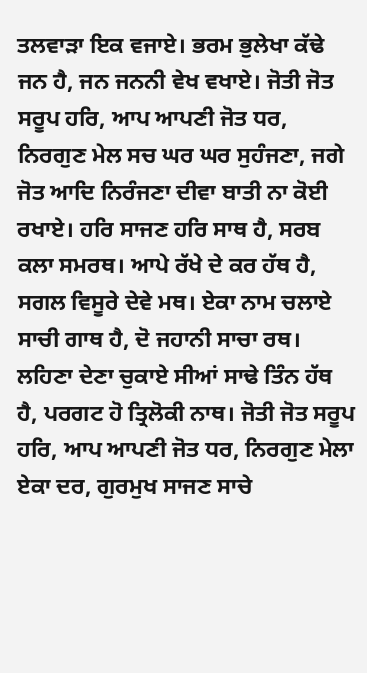ਤਲਵਾੜਾ ਇਕ ਵਜਾਏ। ਭਰਮ ਭੁਲੇਖਾ ਕੱਢੇ ਜਨ ਹੈ, ਜਨ ਜਨਨੀ ਵੇਖ ਵਖਾਏ। ਜੋਤੀ ਜੋਤ ਸਰੂਪ ਹਰਿ, ਆਪ ਆਪਣੀ ਜੋਤ ਧਰ, ਨਿਰਗੁਣ ਮੇਲ ਸਚ ਘਰ ਘਰ ਸੁਹੰਜਣਾ, ਜਗੇ ਜੋਤ ਆਦਿ ਨਿਰੰਜਣਾ ਦੀਵਾ ਬਾਤੀ ਨਾ ਕੋਈ ਰਖਾਏ। ਹਰਿ ਸਾਜਣ ਹਰਿ ਸਾਥ ਹੈ, ਸਰਬ ਕਲਾ ਸਮਰਥ। ਆਪੇ ਰੱਖੇ ਦੇ ਕਰ ਹੱਥ ਹੈ, ਸਗਲ ਵਿਸੂਰੇ ਦੇਵੇ ਮਥ। ਏਕਾ ਨਾਮ ਚਲਾਏ ਸਾਚੀ ਗਾਥ ਹੈ, ਦੋ ਜਹਾਨੀ ਸਾਚਾ ਰਥ। ਲਹਿਣਾ ਦੇਣਾ ਚੁਕਾਏ ਸੀਆਂ ਸਾਢੇ ਤਿੰਨ ਹੱਥ ਹੈ, ਪਰਗਟ ਹੋ ਤ੍ਰਿਲੋਕੀ ਨਾਥ। ਜੋਤੀ ਜੋਤ ਸਰੂਪ ਹਰਿ, ਆਪ ਆਪਣੀ ਜੋਤ ਧਰ, ਨਿਰਗੁਣ ਮੇਲਾ ਏਕਾ ਦਰ, ਗੁਰਮੁਖ ਸਾਜਣ ਸਾਚੇ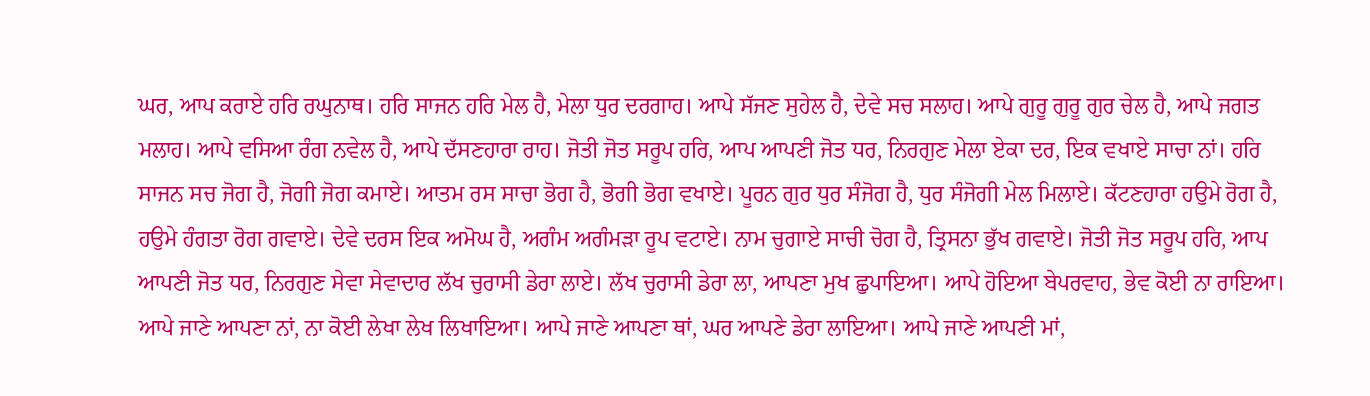ਘਰ, ਆਪ ਕਰਾਏ ਹਰਿ ਰਘੁਨਾਥ। ਹਰਿ ਸਾਜਨ ਹਰਿ ਮੇਲ ਹੈ, ਮੇਲਾ ਧੁਰ ਦਰਗਾਹ। ਆਪੇ ਸੱਜਣ ਸੁਹੇਲ ਹੈ, ਦੇਵੇ ਸਚ ਸਲਾਹ। ਆਪੇ ਗੁਰੂ ਗੁਰੂ ਗੁਰ ਚੇਲ ਹੈ, ਆਪੇ ਜਗਤ ਮਲਾਹ। ਆਪੇ ਵਸਿਆ ਰੰਗ ਨਵੇਲ ਹੈ, ਆਪੇ ਦੱਸਣਹਾਰਾ ਰਾਹ। ਜੋਤੀ ਜੋਤ ਸਰੂਪ ਹਰਿ, ਆਪ ਆਪਣੀ ਜੋਤ ਧਰ, ਨਿਰਗੁਣ ਮੇਲਾ ਏਕਾ ਦਰ, ਇਕ ਵਖਾਏ ਸਾਚਾ ਨਾਂ। ਹਰਿ ਸਾਜਨ ਸਚ ਜੋਗ ਹੈ, ਜੋਗੀ ਜੋਗ ਕਮਾਏ। ਆਤਮ ਰਸ ਸਾਚਾ ਭੋਗ ਹੈ, ਭੋਗੀ ਭੋਗ ਵਖਾਏ। ਪੂਰਨ ਗੁਰ ਧੁਰ ਸੰਜੋਗ ਹੈ, ਧੁਰ ਸੰਜੋਗੀ ਮੇਲ ਮਿਲਾਏ। ਕੱਟਣਹਾਰਾ ਹਉਮੇ ਰੋਗ ਹੈ, ਹਉਮੇ ਹੰਗਤਾ ਰੋਗ ਗਵਾਏ। ਦੇਵੇ ਦਰਸ ਇਕ ਅਮੋਘ ਹੈ, ਅਗੰਮ ਅਗੰਮੜਾ ਰੂਪ ਵਟਾਏ। ਨਾਮ ਚੁਗਾਏ ਸਾਚੀ ਚੋਗ ਹੈ, ਤ੍ਰਿਸਨਾ ਭੁੱਖ ਗਵਾਏ। ਜੋਤੀ ਜੋਤ ਸਰੂਪ ਹਰਿ, ਆਪ ਆਪਣੀ ਜੋਤ ਧਰ, ਨਿਰਗੁਣ ਸੇਵਾ ਸੇਵਾਦਾਰ ਲੱਖ ਚੁਰਾਸੀ ਡੇਰਾ ਲਾਏ। ਲੱਖ ਚੁਰਾਸੀ ਡੇਰਾ ਲਾ, ਆਪਣਾ ਮੁਖ ਛੁਪਾਇਆ। ਆਪੇ ਹੋਇਆ ਬੇਪਰਵਾਹ, ਭੇਵ ਕੋਈ ਨਾ ਰਾਇਆ। ਆਪੇ ਜਾਣੇ ਆਪਣਾ ਨਾਂ, ਨਾ ਕੋਈ ਲੇਖਾ ਲੇਖ ਲਿਖਾਇਆ। ਆਪੇ ਜਾਣੇ ਆਪਣਾ ਥਾਂ, ਘਰ ਆਪਣੇ ਡੇਰਾ ਲਾਇਆ। ਆਪੇ ਜਾਣੇ ਆਪਣੀ ਮਾਂ,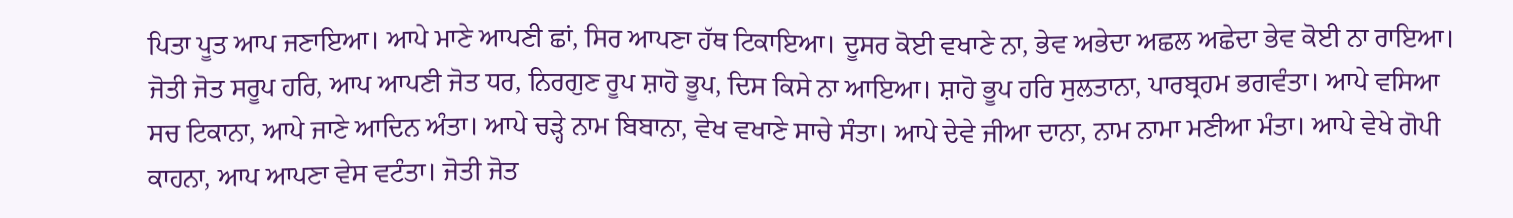ਪਿਤਾ ਪੂਤ ਆਪ ਜਣਾਇਆ। ਆਪੇ ਮਾਣੇ ਆਪਣੀ ਛਾਂ, ਸਿਰ ਆਪਣਾ ਹੱਥ ਟਿਕਾਇਆ। ਦੂਸਰ ਕੋਈ ਵਖਾਣੇ ਨਾ, ਭੇਵ ਅਭੇਦਾ ਅਛਲ ਅਛੇਦਾ ਭੇਵ ਕੋਈ ਨਾ ਰਾਇਆ। ਜੋਤੀ ਜੋਤ ਸਰੂਪ ਹਰਿ, ਆਪ ਆਪਣੀ ਜੋਤ ਧਰ, ਨਿਰਗੁਣ ਰੂਪ ਸ਼ਾਹੋ ਭੂਪ, ਦਿਸ ਕਿਸੇ ਨਾ ਆਇਆ। ਸ਼ਾਹੋ ਭੂਪ ਹਰਿ ਸੁਲਤਾਨਾ, ਪਾਰਬ੍ਰਹਮ ਭਗਵੰਤਾ। ਆਪੇ ਵਸਿਆ ਸਚ ਟਿਕਾਨਾ, ਆਪੇ ਜਾਣੇ ਆਦਿਨ ਅੰਤਾ। ਆਪੇ ਚੜ੍ਹੇ ਨਾਮ ਬਿਬਾਨਾ, ਵੇਖ ਵਖਾਣੇ ਸਾਚੇ ਸੰਤਾ। ਆਪੇ ਦੇਵੇ ਜੀਆ ਦਾਨਾ, ਨਾਮ ਨਾਮਾ ਮਣੀਆ ਮੰਤਾ। ਆਪੇ ਵੇਖੇ ਗੋਪੀ ਕਾਹਨਾ, ਆਪ ਆਪਣਾ ਵੇਸ ਵਟੰਤਾ। ਜੋਤੀ ਜੋਤ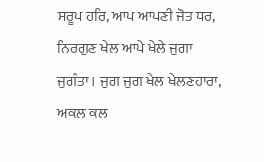ਸਰੂਪ ਹਰਿ, ਆਪ ਆਪਣੀ ਜੋਤ ਧਰ, ਨਿਰਗੁਣ ਖੇਲ ਆਪੇ ਖੇਲੇ ਜੁਗਾ ਜੁਗੰਤਾ। ਜੁਗ ਜੁਗ ਖੇਲ ਖੇਲਣਹਾਰਾ, ਅਕਲ ਕਲ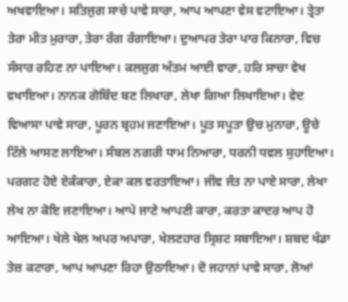ਅਖਵਾਇਆ। ਸਤਿਜੁਗ ਸਾਚੇ ਪਾਵੇ ਸਾਰਾ, ਆਪ ਆਪਣਾ ਵੇਸ ਵਟਾਇਆ। ਤ੍ਰੇਤਾ ਤੇਰਾ ਮੀਤ ਮੁਰਾਰਾ, ਤੇਰਾ ਰੰਗ ਰੰਗਾਇਆ। ਦੁਆਪਰ ਤੇਰਾ ਪਾਰ ਕਿਨਾਰਾ, ਵਿਚ ਸੰਸਾਰ ਰਹਿਣ ਨਾ ਪਾਇਆ। ਕਲਜੁਗ ਅੰਤਮ ਆਈ ਵਾਰਾ, ਹਰਿ ਸਾਚਾ ਵੇਖ ਵਖਾਇਆ। ਨਾਨਕ ਗੋਬਿੰਦ ਬਣ ਲਿਖਾਰਾ, ਲੇਖਾ ਗਿਆ ਲਿਖਾਇਆ। ਵੇਦ ਵਿਆਸਾ ਪਾਵੇ ਸਾਰਾ, ਪੂਰਨ ਬ੍ਰਹਮ ਜਣਾਇਆ। ਪੂਤ ਸਪੂਤਾ ਉਚ ਮੁਨਾਰਾ, ਊਚੇ ਟਿੱਲੇ ਆਸਣ ਲਾਇਆ। ਸੰਬਲ ਨਗਰੀ ਧਾਮ ਨਿਆਰਾ, ਧਰਨੀ ਧਵਲ ਸੁਹਾਇਆ। ਪਰਗਟ ਹੋਏ ਏਕੰਕਾਰਾ, ਏਕਾ ਕਲ ਵਰਤਾਇਆ। ਜੀਵ ਜੰਤ ਨਾ ਪਾਏ ਸਾਰਾ, ਲੇਖਾ ਲੇਖ ਨਾ ਕੋਇ ਜਣਾਇਆ। ਆਪੇ ਜਾਣੇ ਆਪਣੀ ਕਾਰਾ, ਕਰਤਾ ਕਾਦਰ ਆਪ ਹੋ ਆਇਆ। ਖੇਲੇ ਖੇਲ ਅਪਰ ਅਪਾਰਾ, ਖੇਲਣਹਾਰ ਸ੍ਰਿਸ਼ਟ ਸਬਾਇਆ। ਸ਼ਬਦ ਖੰਡਾ ਤੇਜ਼ ਕਟਾਰਾ, ਆਪ ਆਪਣਾ ਰਿਹਾ ਉਠਾਇਆ। ਦੋ ਜਹਾਨਾਂ ਪਾਵੇ ਸਾਰਾ, ਲੋਆਂ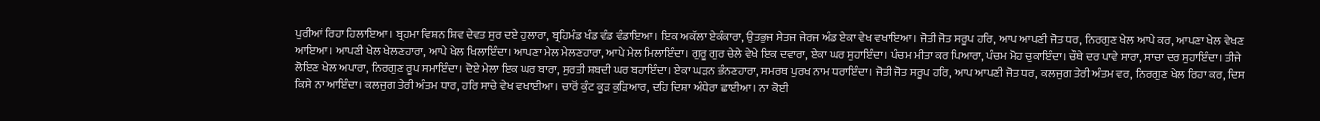ਪੁਰੀਆਂ ਰਿਹਾ ਹਿਲਾਇਆ। ਬ੍ਰਹਮਾ ਵਿਸ਼ਨ ਸ਼ਿਵ ਦੇਵਤ ਸੁਰ ਦਏ ਹੁਲਾਰਾ, ਬ੍ਰਹਿਮੰਡ ਖੰਡ ਵੰਡ ਵੰਡਾਇਆ। ਇਕ ਅਕੱਲਾ ਏਕੰਕਾਰਾ, ਉਤਭੁਜ ਸੇਤਜ ਜੇਰਜ ਅੰਡ ਏਕਾ ਵੇਖ ਵਖਾਇਆ। ਜੋਤੀ ਜੋਤ ਸਰੂਪ ਹਰਿ, ਆਪ ਆਪਣੀ ਜੋਤ ਧਰ, ਨਿਰਗੁਣ ਖੇਲ ਆਪੇ ਕਰ, ਆਪਣਾ ਖੇਲ ਵੇਖਣ ਆਇਆ। ਆਪਣੀ ਖੇਲ ਖੇਲਣਹਾਰਾ, ਆਪੇ ਖੇਲ ਖਿਲਾਇੰਦਾ। ਆਪਣਾ ਮੇਲ ਮੇਲਣਹਾਰਾ, ਆਪੇ ਮੇਲ ਮਿਲਾਇੰਦਾ। ਗੁਰੂ ਗੁਰ ਚੇਲੇ ਵੇਖੇ ਇਕ ਦਵਾਰਾ, ਏਕਾ ਘਰ ਸੁਹਾਇੰਦਾ। ਪੰਚਮ ਮੀਤਾ ਕਰ ਪਿਆਰਾ, ਪੰਚਮ ਮੋਹ ਚੁਕਾਇੰਦਾ। ਚੌਥੇ ਦਰ ਪਾਵੇ ਸਾਰਾ, ਸਾਚਾ ਦਰ ਸੁਹਾਇੰਦਾ। ਤੀਜੇ ਲੋਇਣ ਖੇਲ ਅਪਾਰਾ, ਨਿਰਗੁਣ ਰੂਪ ਸਮਾਇੰਦਾ। ਦੋਏ ਮੇਲਾ ਇਕ ਘਰ ਬਾਰਾ, ਸੁਰਤੀ ਸ਼ਬਦੀ ਘਰ ਬਹਾਇੰਦਾ। ਏਕਾ ਘੜਨ ਭੰਨਣਹਾਰਾ, ਸਮਰਥ ਪੁਰਖ ਨਾਮ ਧਰਾਇੰਦਾ। ਜੋਤੀ ਜੋਤ ਸਰੂਪ ਹਰਿ, ਆਪ ਆਪਣੀ ਜੋਤ ਧਰ, ਕਲਜੁਗ ਤੇਰੀ ਅੰਤਮ ਵਰ, ਨਿਰਗੁਣ ਖੇਲ ਰਿਹਾ ਕਰ, ਦਿਸ ਕਿਸੇ ਨਾ ਆਇੰਦਾ। ਕਲਜੁਗ ਤੇਰੀ ਅੰਤਮ ਧਾਰ, ਹਰਿ ਸਾਚੇ ਵੇਖ ਵਖਾਈਆ। ਚਾਰੋਂ ਕੁੰਟ ਕੂੜ ਕੁੜਿਆਰ, ਦਹਿ ਦਿਸ਼ਾ ਅੰਧੇਰਾ ਛਾਈਆ। ਨਾ ਕੋਈ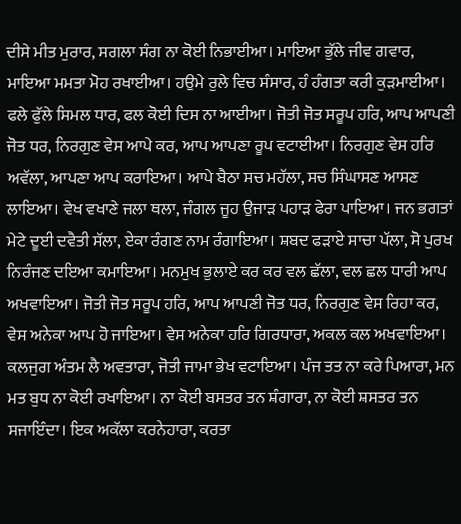ਦੀਸੇ ਮੀਤ ਮੁਰਾਰ, ਸਗਲਾ ਸੰਗ ਨਾ ਕੋਈ ਨਿਭਾਈਆ। ਮਾਇਆ ਭੁੱਲੇ ਜੀਵ ਗਵਾਰ, ਮਾਇਆ ਮਮਤਾ ਮੋਹ ਰਖਾਈਆ। ਹਉਮੇ ਰੁਲੇ ਵਿਚ ਸੰਸਾਰ, ਹੰ ਹੰਗਤਾ ਕਰੀ ਕੁੜਮਾਈਆ। ਫਲੇ ਫੁੱਲੇ ਸਿਮਲ ਧਾਰ, ਫਲ ਕੋਈ ਦਿਸ ਨਾ ਆਈਆ। ਜੋਤੀ ਜੋਤ ਸਰੂਪ ਹਰਿ, ਆਪ ਆਪਣੀ ਜੋਤ ਧਰ, ਨਿਰਗੁਣ ਵੇਸ ਆਪੇ ਕਰ, ਆਪ ਆਪਣਾ ਰੂਪ ਵਟਾਈਆ। ਨਿਰਗੁਣ ਵੇਸ ਹਰਿ ਅਵੱਲਾ, ਆਪਣਾ ਆਪ ਕਰਾਇਆ। ਆਪੇ ਬੈਠਾ ਸਚ ਮਹੱਲਾ, ਸਚ ਸਿੰਘਾਸਣ ਆਸਣ ਲਾਇਆ। ਵੇਖ ਵਖਾਣੇ ਜਲਾ ਥਲਾ, ਜੰਗਲ ਜੂਹ ਉਜਾੜ ਪਹਾੜ ਫੇਰਾ ਪਾਇਆ। ਜਨ ਭਗਤਾਂ ਮੇਟੇ ਦੂਈ ਦਵੈਤੀ ਸੱਲਾ, ਏਕਾ ਰੰਗਣ ਨਾਮ ਰੰਗਾਇਆ। ਸ਼ਬਦ ਫੜਾਏ ਸਾਚਾ ਪੱਲਾ, ਸੋ ਪੁਰਖ ਨਿਰੰਜਣ ਦਇਆ ਕਮਾਇਆ। ਮਨਮੁਖ ਭੁਲਾਏ ਕਰ ਕਰ ਵਲ ਛੱਲਾ, ਵਲ ਛਲ ਧਾਰੀ ਆਪ ਅਖਵਾਇਆ। ਜੋਤੀ ਜੋਤ ਸਰੂਪ ਹਰਿ, ਆਪ ਆਪਣੀ ਜੋਤ ਧਰ, ਨਿਰਗੁਣ ਵੇਸ ਰਿਹਾ ਕਰ, ਵੇਸ ਅਨੇਕਾ ਆਪ ਹੋ ਜਾਇਆ। ਵੇਸ ਅਨੇਕਾ ਹਰਿ ਗਿਰਧਾਰਾ, ਅਕਲ ਕਲ ਅਖਵਾਇਆ। ਕਲਜੁਗ ਅੰਤਮ ਲੈ ਅਵਤਾਰਾ, ਜੋਤੀ ਜਾਮਾ ਭੇਖ ਵਟਾਇਆ। ਪੰਜ ਤਤ ਨਾ ਕਰੇ ਪਿਆਰਾ, ਮਨ ਮਤ ਬੁਧ ਨਾ ਕੋਈ ਰਖਾਇਆ। ਨਾ ਕੋਈ ਬਸਤਰ ਤਨ ਸ਼ੰਗਾਰਾ, ਨਾ ਕੋਈ ਸ਼ਸਤਰ ਤਨ ਸਜਾਇੰਦਾ। ਇਕ ਅਕੱਲਾ ਕਰਨੇਹਾਰਾ, ਕਰਤਾ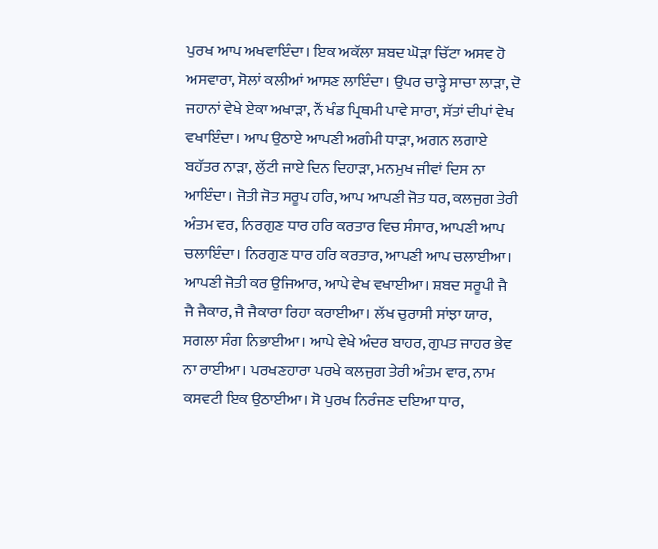ਪੁਰਖ ਆਪ ਅਖਵਾਇੰਦਾ। ਇਕ ਅਕੱਲਾ ਸ਼ਬਦ ਘੋੜਾ ਚਿੱਟਾ ਅਸਵ ਹੋ ਅਸਵਾਰਾ, ਸੋਲਾਂ ਕਲੀਆਂ ਆਸਣ ਲਾਇੰਦਾ। ਉਪਰ ਚਾੜ੍ਹੇ ਸਾਚਾ ਲਾੜਾ, ਦੋ ਜਹਾਨਾਂ ਵੇਖੇ ਏਕਾ ਅਖਾੜਾ, ਨੌਂ ਖੰਡ ਪ੍ਰਿਥਮੀ ਪਾਵੇ ਸਾਰਾ, ਸੱਤਾਂ ਦੀਪਾਂ ਵੇਖ ਵਖਾਇੰਦਾ। ਆਪ ਉਠਾਏ ਆਪਣੀ ਅਗੰਮੀ ਧਾੜਾ, ਅਗਨ ਲਗਾਏ ਬਹੱਤਰ ਨਾੜਾ, ਲੁੱਟੀ ਜਾਏ ਦਿਨ ਦਿਹਾੜਾ, ਮਨਮੁਖ ਜੀਵਾਂ ਦਿਸ ਨਾ ਆਇੰਦਾ। ਜੋਤੀ ਜੋਤ ਸਰੂਪ ਹਰਿ, ਆਪ ਆਪਣੀ ਜੋਤ ਧਰ, ਕਲਜੁਗ ਤੇਰੀ ਅੰਤਮ ਵਰ, ਨਿਰਗੁਣ ਧਾਰ ਹਰਿ ਕਰਤਾਰ ਵਿਚ ਸੰਸਾਰ, ਆਪਣੀ ਆਪ ਚਲਾਇੰਦਾ। ਨਿਰਗੁਣ ਧਾਰ ਹਰਿ ਕਰਤਾਰ, ਆਪਣੀ ਆਪ ਚਲਾਈਆ। ਆਪਣੀ ਜੋਤੀ ਕਰ ਉਜਿਆਰ, ਆਪੇ ਵੇਖ ਵਖਾਈਆ। ਸ਼ਬਦ ਸਰੂਪੀ ਜੈ ਜੈ ਜੈਕਾਰ, ਜੈ ਜੈਕਾਰਾ ਰਿਹਾ ਕਰਾਈਆ। ਲੱਖ ਚੁਰਾਸੀ ਸਾਂਝਾ ਯਾਰ, ਸਗਲਾ ਸੰਗ ਨਿਭਾਈਆ। ਆਪੇ ਵੇਖੇ ਅੰਦਰ ਬਾਹਰ, ਗੁਪਤ ਜਾਹਰ ਭੇਵ ਨਾ ਰਾਈਆ। ਪਰਖਣਹਾਰਾ ਪਰਖੇ ਕਲਜੁਗ ਤੇਰੀ ਅੰਤਮ ਵਾਰ, ਨਾਮ ਕਸਵਟੀ ਇਕ ਉਠਾਈਆ। ਸੋ ਪੁਰਖ ਨਿਰੰਜਣ ਦਇਆ ਧਾਰ,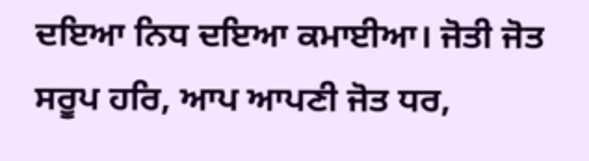ਦਇਆ ਨਿਧ ਦਇਆ ਕਮਾਈਆ। ਜੋਤੀ ਜੋਤ ਸਰੂਪ ਹਰਿ, ਆਪ ਆਪਣੀ ਜੋਤ ਧਰ,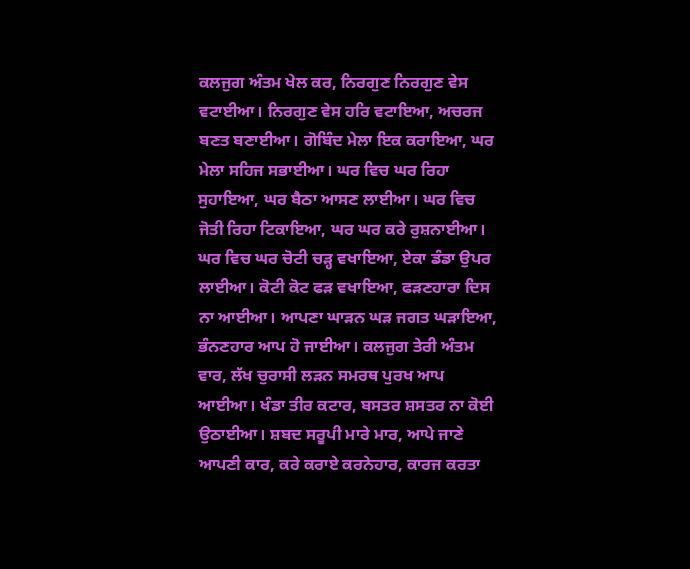ਕਲਜੁਗ ਅੰਤਮ ਖੇਲ ਕਰ, ਨਿਰਗੁਣ ਨਿਰਗੁਣ ਵੇਸ ਵਟਾਈਆ। ਨਿਰਗੁਣ ਵੇਸ ਹਰਿ ਵਟਾਇਆ, ਅਚਰਜ ਬਣਤ ਬਣਾਈਆ। ਗੋਬਿੰਦ ਮੇਲਾ ਇਕ ਕਰਾਇਆ, ਘਰ ਮੇਲਾ ਸਹਿਜ ਸਭਾਈਆ। ਘਰ ਵਿਚ ਘਰ ਰਿਹਾ ਸੁਹਾਇਆ, ਘਰ ਬੈਠਾ ਆਸਣ ਲਾਈਆ। ਘਰ ਵਿਚ ਜੋਤੀ ਰਿਹਾ ਟਿਕਾਇਆ, ਘਰ ਘਰ ਕਰੇ ਰੁਸ਼ਨਾਈਆ। ਘਰ ਵਿਚ ਘਰ ਚੋਟੀ ਚੜ੍ਹ ਵਖਾਇਆ, ਏਕਾ ਡੰਡਾ ਉਪਰ ਲਾਈਆ। ਕੋਟੀ ਕੋਟ ਫੜ ਵਖਾਇਆ, ਫੜਣਹਾਰਾ ਦਿਸ ਨਾ ਆਈਆ। ਆਪਣਾ ਘਾੜਨ ਘੜ ਜਗਤ ਘੜਾਇਆ, ਭੰਨਣਹਾਰ ਆਪ ਹੋ ਜਾਈਆ। ਕਲਜੁਗ ਤੇਰੀ ਅੰਤਮ ਵਾਰ, ਲੱਖ ਚੁਰਾਸੀ ਲੜਨ ਸਮਰਥ ਪੁਰਖ ਆਪ ਆਈਆ। ਖੰਡਾ ਤੀਰ ਕਟਾਰ, ਬਸਤਰ ਸ਼ਸਤਰ ਨਾ ਕੋਈ ਉਠਾਈਆ। ਸ਼ਬਦ ਸਰੂਪੀ ਮਾਰੇ ਮਾਰ, ਆਪੇ ਜਾਣੇ ਆਪਣੀ ਕਾਰ, ਕਰੇ ਕਰਾਏ ਕਰਨੇਹਾਰ, ਕਾਰਜ ਕਰਤਾ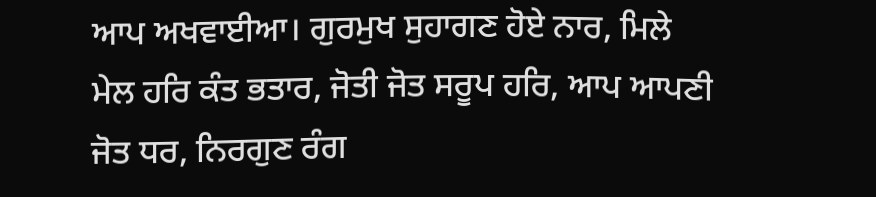ਆਪ ਅਖਵਾਈਆ। ਗੁਰਮੁਖ ਸੁਹਾਗਣ ਹੋਏ ਨਾਰ, ਮਿਲੇ ਮੇਲ ਹਰਿ ਕੰਤ ਭਤਾਰ, ਜੋਤੀ ਜੋਤ ਸਰੂਪ ਹਰਿ, ਆਪ ਆਪਣੀ ਜੋਤ ਧਰ, ਨਿਰਗੁਣ ਰੰਗ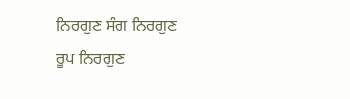ਨਿਰਗੁਣ ਸੰਗ ਨਿਰਗੁਣ ਰੂਪ ਨਿਰਗੁਣ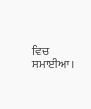ਵਿਚ ਸਮਾਈਆ।